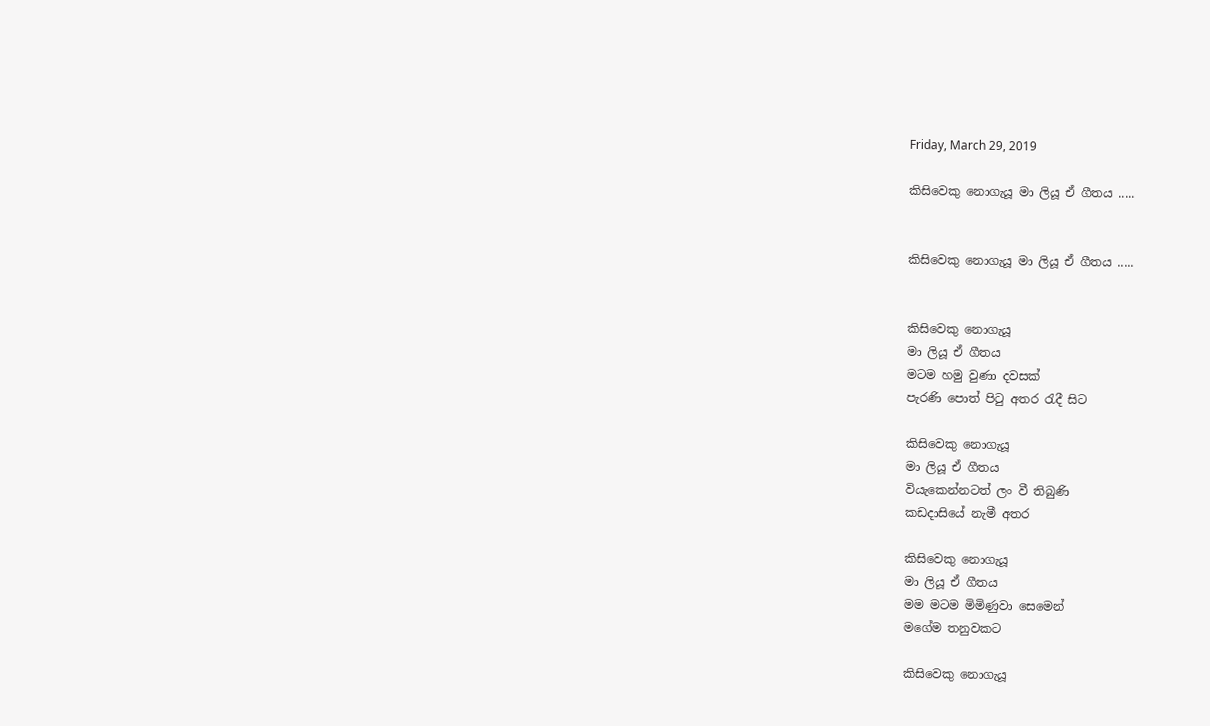Friday, March 29, 2019

කිසිවෙකු නොගැයූ මා ලියූ ඒ ගීතය .....


කිසිවෙකු නොගැයූ මා ලියූ ඒ ගීතය .....


කිසිවෙකු නොගැයූ
මා ලියූ ඒ ගීතය
මටම හමු වුණා දවසක්
පැරණි පොත් පිටු අතර රැදී සිට

කිසිවෙකු නොගැයූ
මා ලියූ ඒ ගීතය
වියැකෙන්නටත් ලං වී තිබුණි
කඩදාසියේ නැමී අතර

කිසිවෙකු නොගැයූ
මා ලියූ ඒ ගීතය
මම මටම මිමිණුවා සෙමෙන්
මගේම තනුවකට

කිසිවෙකු නොගැයූ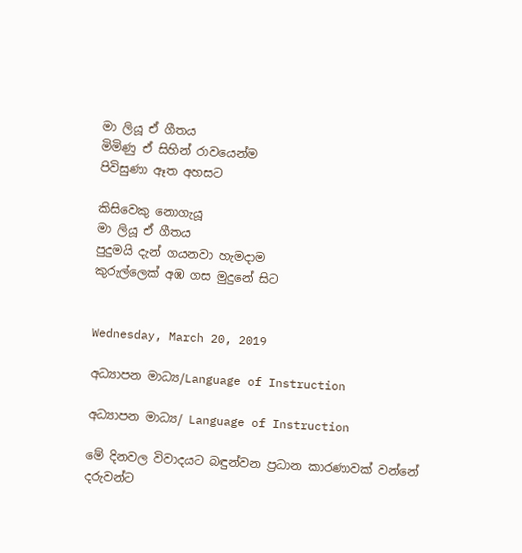මා ලියූ ඒ ගීතය
මිමිණු ඒ සිහින් රාවයෙන්ම
පිවිසුණා ඈත අහසට

කිසිවෙකු නොගැයූ
මා ලියූ ඒ ගීතය
පුදුමයි දැන් ගයනවා හැමදාම
කුරුල්ලෙක් අඹ ගස මුදුනේ සිට


Wednesday, March 20, 2019

අධ්‍යාපන මාධ්‍ය/Language of Instruction

අධ්‍යාපන මාධ්‍ය/ Language of Instruction

මේ දිනවල විවාදයට බඳුන්වන ප්‍රධාන කාරණාවක් වන්නේ දරුවන්ට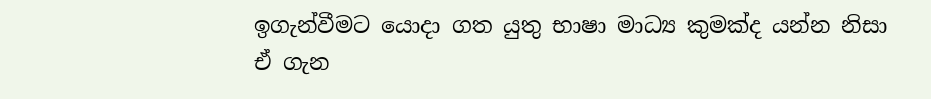ඉගැන්වීමට යොදා ගත යුතු භාෂා මාධ්‍ය කුමක්ද යන්න නිසා ඒ ගැන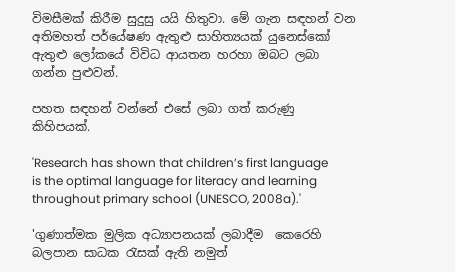විමසීමක් කිරීම සුදුසු යයි හිතුවා. මේ ගැන සඳහන් වන අතිමහත් පර්යේෂණ ඇතුළු සාහිත්‍යයක් යුනෙස්කෝ ඇතුළු ලෝකයේ විවිධ ආයතන හරහා ඔබට ලබා ගන්න පුළුවන්.

පහත සඳහන් වන්නේ එසේ ලබා ගත් කරුණු කිහිපයක්.

'Research has shown that children’s first language is the optimal language for literacy and learning throughout primary school (UNESCO, 2008a).'

'ගුණාත්මක මුලික අධ්‍යාපනයක් ලබාදීම  කෙරෙහි බලපාන සාධක රැසක් ඇති නමුත්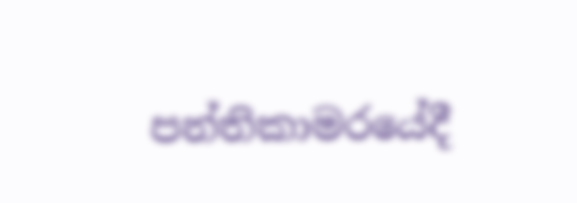පන්තිකාමරයේදී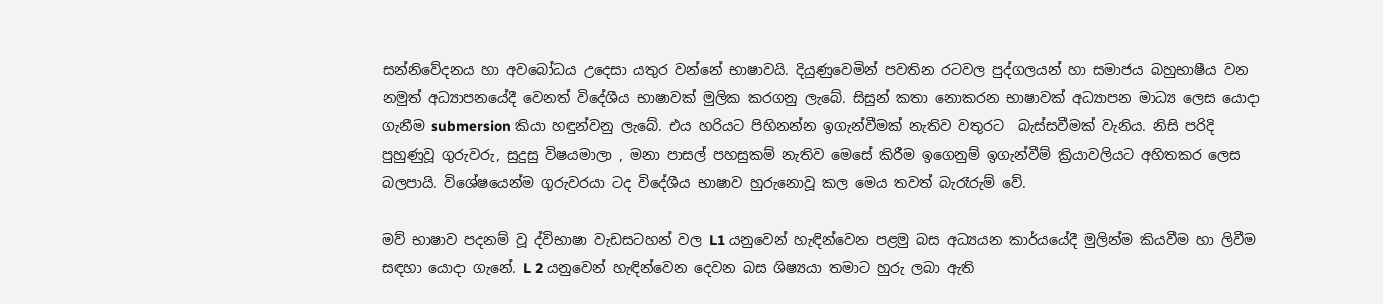සන්නිවේදනය හා අවබෝධය උදෙසා යතුර වන්නේ භාෂාවයි. දියුණුවෙමින් පවතින රටවල පුද්ගලයන් හා සමාජය බහුභාෂීය වන නමුත් අධ්‍යාපනයේදී වෙනත් විදේශීය භාෂාවක් මුලික කරගනු ලැබේ. සිසුන් කතා නොකරන භාෂාවක් අධ්‍යාපන මාධ්‍ය ලෙස යොදා ගැනීම submersion කියා හඳුන්වනු ලැබේ. එය හරියට පිහිනන්න ඉගැන්වීමක් නැතිව වතුරට  බැස්සවීමක් වැනිය. නිසි පරිදි පුහුණුවූ ගුරුවරු, සුදුසු විෂයමාලා , මනා පාසල් පහසුකම් නැතිව මෙසේ කිරීම ඉගෙනුම් ඉගැන්වීම් ක්‍රියාවලියට අහිතකර ලෙස බලපායි. විශේෂයෙන්ම ගුරුවරයා ටද විදේශීය භාෂාව හුරුනොවූ කල මෙය තවත් බැරෑරුම් වේ.

මව් භාෂාව පදනම් වූ ද්විභාෂා වැඩසටහන් වල L1 යනුවෙන් හැඳින්වෙන පළමු බස අධ්‍යයන කාර්යයේදී මුලින්ම කියවීම හා ලිවීම සඳහා යොදා ගැනේ. L 2 යනුවෙන් හැඳින්වෙන දෙවන බස ශිෂ්‍යයා තමාට හුරු ලබා ඇති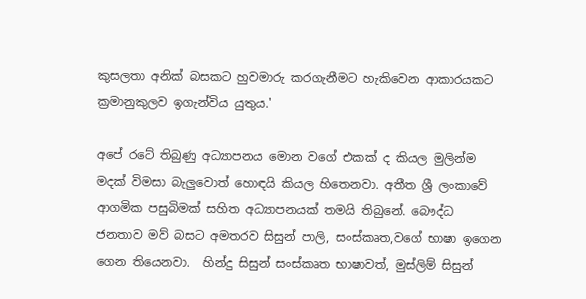කුසලතා අනික් බසකට හුවමාරු කරගැනීමට හැකිවෙන ආකාරයකට ක්‍රමානුකුලව ඉගැන්විය යුතුය.'

අපේ රටේ තිබුණු අධ්‍යාපනය මොන වගේ එකක් ද කියල මුලින්ම මදක් විමසා බැලුවොත් හොඳයි කියල හිතෙනවා. අතීත ශ්‍රී ලංකාවේ ආගමික පසුබිමක් සහිත අධ්‍යාපනයක් තමයි තිබුනේ. බෞද්ධ ජනතාව මව් බසට අමතරව සිසුන් පාලි, සංස්කෘත,වගේ භාෂා ඉගෙන ගෙන තියෙනවා.  හින්දු සිසුන් සංස්කෘත භාෂාවත්, මුස්ලිම් සිසුන්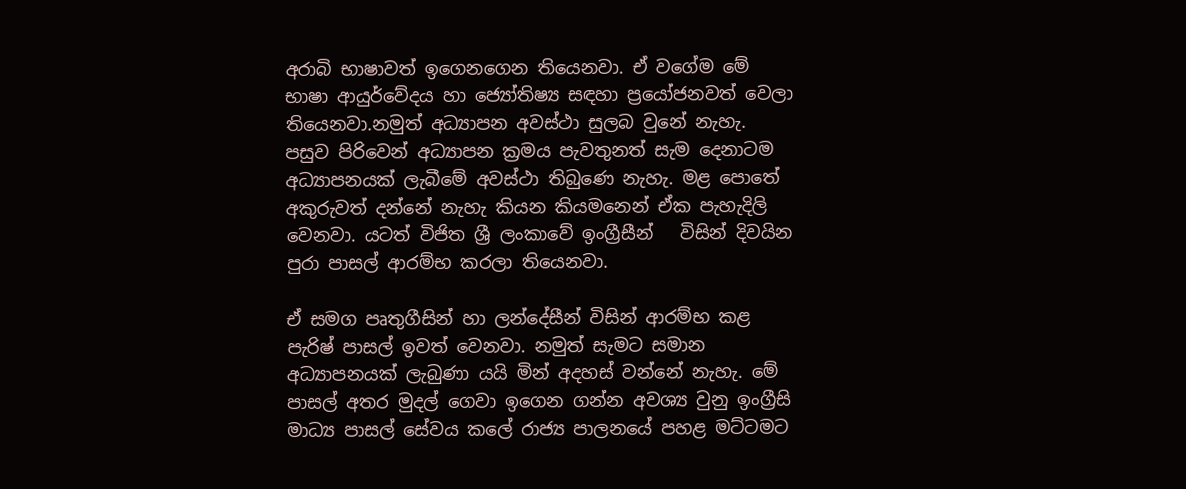අරාබි භාෂාවත් ඉගෙනගෙන තියෙනවා. ඒ වගේම මේ භාෂා ආයුර්වේදය හා ජ්‍යෝතිෂ්‍ය සඳහා ප්‍රයෝජනවත් වෙලා තියෙනවා.නමුත් අධ්‍යාපන අවස්ථා සුලබ වුනේ නැහැ. පසුව පිරිවෙන් අධ්‍යාපන ක්‍රමය පැවතුනත් සැම දෙනාටම අධ්‍යාපනයක් ලැබීමේ අවස්ථා තිබුණෙ නැහැ. මළ පොතේ අකුරුවත් දන්නේ නැහැ කියන කියමනෙන් ඒක පැහැදිලි වෙනවා. යටත් විජිත ශ්‍රී ලංකාවේ ඉංග්‍රීසීන්   විසින් දිවයින පුරා පාසල් ආරම්භ කරලා තියෙනවා.

ඒ සමග පෘතුගීසින් හා ලන්දේසීන් විසින් ආරම්භ කළ පැරිෂ් පාසල් ඉවත් වෙනවා. නමුත් සැමට සමාන අධ්‍යාපනයක් ලැබුණා යයි මින් අදහස් වන්නේ නැහැ. මේ පාසල් අතර මුදල් ගෙවා ඉගෙන ගන්න අවශ්‍ය වුනු ඉංග්‍රීසි මාධ්‍ය පාසල් සේවය කලේ රාජ්‍ය පාලනයේ පහළ මට්ටමට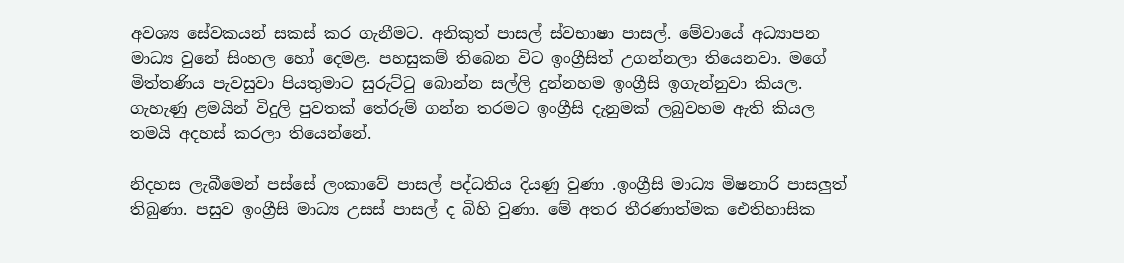අවශ්‍ය සේවකයන් සකස් කර ගැනීමට. අනිකුත් පාසල් ස්වභාෂා පාසල්. මේවායේ අධ්‍යාපන මාධ්‍ය වුනේ සිංහල හෝ දෙමළ. පහසුකම් තිබෙන විට ඉංග්‍රීසිත් උගන්නලා තියෙනවා. මගේ මිත්තණිය පැවසුවා පියතුමාට සුරුට්ටු බොන්න සල්ලි දුන්නහම ඉංග්‍රීසි ඉගැන්නුවා කියල. ගැහැණු ළමයින් විදුලි පුවතක් තේරුම් ගන්න තරමට ඉංග්‍රීසි දැනුමක් ලබුවහම ඇති කියල තමයි අදහස් කරලා තියෙන්නේ.

නිදහස ලැබීමෙන් පස්සේ ලංකාවේ පාසල් පද්ධතිය දියණු වුණා .ඉංග්‍රීසි මාධ්‍ය මිෂනාරි පාසලුත් තිබුණා. පසුව ඉංග්‍රීසි මාධ්‍ය උසස් පාසල් ද බිහි වුණා. මේ අතර තීරණාත්මක ඓතිහාසික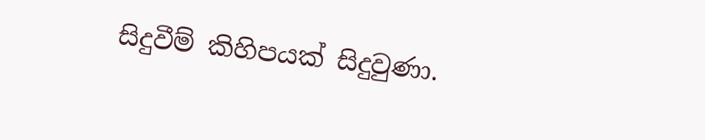සිදුවීම් කිහිපයක් සිදුවුණා.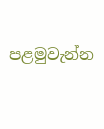පළමුවැන්න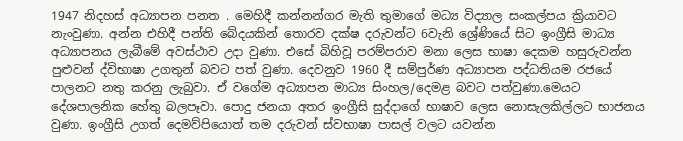1947 නිදහස් අධ්‍යාපන පනත . මෙහිදී කන්නන්ගර මැති තුමාගේ මධ්‍ය විද්‍යාල සංකල්පය ක්‍රියාවට නැංවුණා. අන්න එහිදී පන්ති බේදයකින් තොරව දක්ෂ දරුවන්ට 6වැනි ශ්‍රේණියේ සිට ඉංග්‍රීසි මාධ්‍ය අධ්‍යාපනය ලැබීමේ අවස්ථාව උදා වුණා. එසේ බිහිවූ පරම්පරාව මනා ලෙස භාෂා දෙකම හසුරුවන්න පුළුවන් ද්විභාෂා උගතුන් බවට පත් වුණා. දෙවනුව 1960 දී සම්පුර්ණ අධ්‍යාපන පද්ධතියම රජයේ පාලනට නතු කරනු ලැබුවා. ඒ වගේම අධ්‍යාපන මාධ්‍ය සිංහල/දෙමළ බවට පත්වුණා.මෙයට දේශපාලනික හේතු බලපෑවා. පොදු ජනයා අතර ඉංග්‍රීසි සුද්දාගේ භාෂාව ලෙස නොසැලකිල්ලට භාජනය වුණා. ඉංග්‍රීසි උගත් දෙමව්පියොත් තම දරුවන් ස්වභාෂා පාසල් වලට යවන්න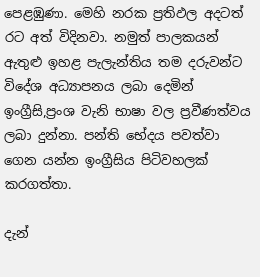පෙළඹුණා. මෙහි නරක ප්‍රතිඵල අදටත් රට අත් විදිනවා. නමුත් පාලකයන් ඇතුළු ඉහළ පැලැන්තිය තම දරුවන්ට විදේශ අධ්‍යාපනය ලබා දෙමින් ඉංග්‍රීසි,ප්‍රංශ වැනි භාෂා වල ප්‍රවීණත්වය ලබා දුන්නා. පන්ති භේදය පවත්වා ගෙන යන්න ඉංග්‍රීසිය පිටිවහලක් කරගත්තා.

දැන්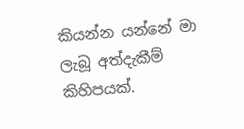කියන්න යන්නේ මා ලැබූ අත්දැකීම් කිහිපයක්.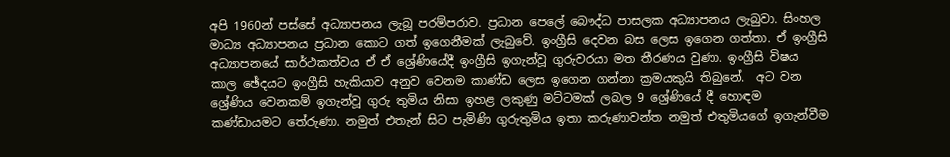අපි 1960න් පස්සේ අධ්‍යාපනය ලැබූ පරම්පරාව. ප්‍රධාන පෙලේ බෞද්ධ පාසලක අධ්‍යාපනය ලැබුවා. සිංහල මාධ්‍ය අධ්‍යාපනය ප්‍රධාන කොට ගත් ඉගෙනීමක් ලැබුවේ. ඉංග්‍රීසි දෙවන බස ලෙස ඉගෙන ගත්තා. ඒ ඉංග්‍රීසි අධ්‍යාපනයේ සාර්ථකත්වය ඒ ඒ ශ්‍රේණියේදී ඉංග්‍රීසි ඉගැන්වූ ගුරුවරයා මත තීරණය වුණා. ඉංග්‍රීසි විෂය කාල ඡේදයට ඉංග්‍රීසි හැකියාව අනුව වෙනම කාණ්ඩ ලෙස ඉගෙන ගන්නා ක්‍රමයකුයි තිබුනේ.  අට වන ශ්‍රේණිය වෙනකම් ඉගැන්වූ ගුරු තුමිය නිසා ඉහළ ලකුණු මට්ටමක් ලබල 9 ශ්‍රේණියේ දී හොඳම කණ්ඩායමට තේරුණා. නමුත් එතැන් සිට පැමිණි ගුරුතුමිය ඉතා කරුණාවන්ත නමුත් එතුමියගේ ඉගැන්වීම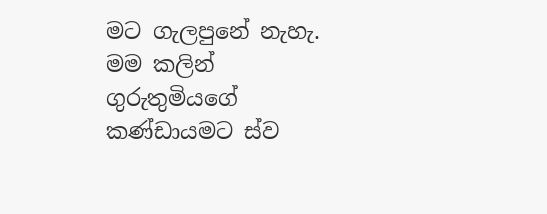මට ගැලපුනේ නැහැ. මම කලින් ගුරුතුමියගේ කණ්ඩායමට ස්ව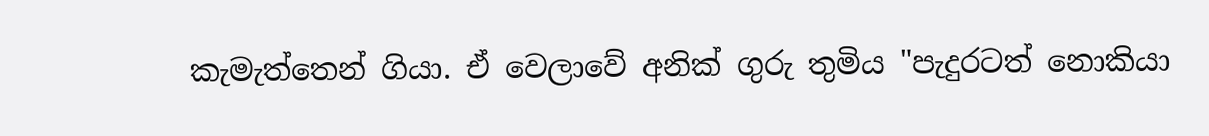කැමැත්තෙන් ගියා. ඒ වෙලාවේ අනික් ගුරු තුමිය "පැදුරටත් නොකියා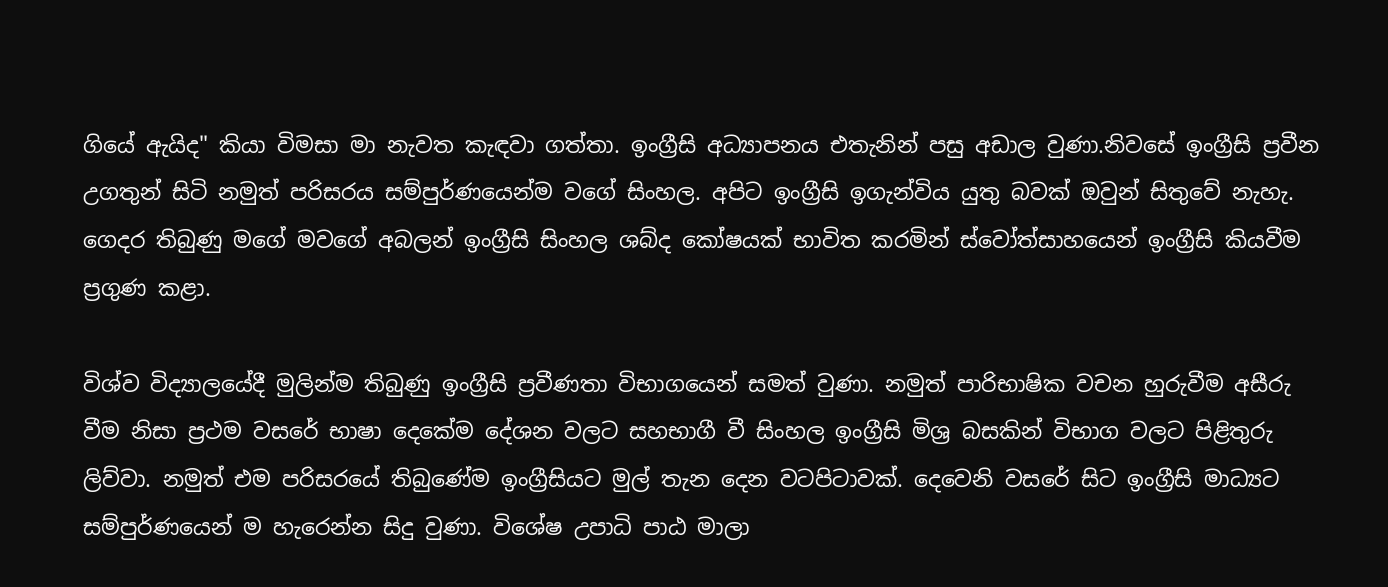ගියේ ඇයිද" කියා විමසා මා නැවත කැඳවා ගත්තා. ඉංග්‍රීසි අධ්‍යාපනය එතැනින් පසු අඩාල වුණා.නිවසේ ඉංග්‍රීසි ප්‍රවීන උගතුන් සිටි නමුත් පරිසරය සම්පුර්ණයෙන්ම වගේ සිංහල. අපිට ඉංග්‍රීසි ඉගැන්විය යුතු බවක් ඔවුන් සිතුවේ නැහැ. ගෙදර තිබුණු මගේ මවගේ අබලන් ඉංග්‍රීසි සිංහල ශබ්ද කෝෂයක් භාවිත කරමින් ස්වෝත්සාහයෙන් ඉංග්‍රීසි කියවීම ප්‍රගුණ කළා.

විශ්ව විද්‍යාලයේදී මුලින්ම තිබුණු ඉංග්‍රීසි ප්‍රවීණතා විභාගයෙන් සමත් වුණා. නමුත් පාරිභාෂික වචන හුරුවීම අසීරු වීම නිසා ප්‍රථම වසරේ භාෂා දෙකේම දේශන වලට සහභාගී වී සිංහල ඉංග්‍රීසි මිශ්‍ර බසකින් විභාග වලට පිළිතුරු ලිව්වා. නමුත් එම පරිසරයේ තිබුණේම ඉංග්‍රීසියට මුල් තැන දෙන වටපිටාවක්. දෙවෙනි වසරේ සිට ඉංග්‍රීසි මාධ්‍යට සම්පුර්ණයෙන් ම හැරෙන්න සිදු වුණා. විශේෂ උපාධි පාඨ මාලා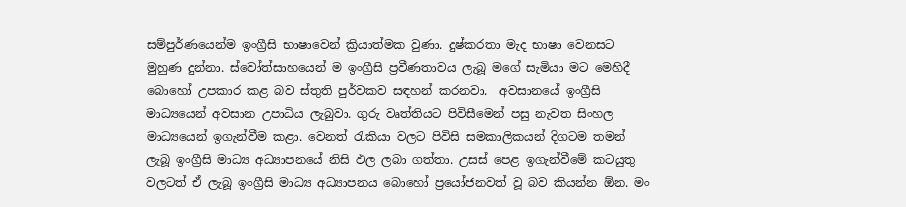සම්පුර්ණයෙන්ම ඉංග්‍රීසි භාෂාවෙන් ක්‍රියාත්මක වුණා. දුෂ්කරතා මැද භාෂා වෙනසට මුහුණ දුන්නා. ස්වෝත්සාහයෙන් ම ඉංග්‍රීසි ප්‍රවීණතාවය ලැබූ මගේ සැමියා මට මෙහිදී බොහෝ උපකාර කළ බව ස්තුති පුර්වකව සඳහන් කරනවා.  අවසානයේ ඉංග්‍රීසි මාධ්‍යයෙන් අවසාන උපාධිය ලැබුවා. ගුරු වෘත්තියට පිවිසීමෙන් පසු නැවත සිංහල මාධ්‍යයෙන් ඉගැන්වීම කළා. වෙනත් රැකියා වලට පිවිසි සමකාලිකයන් දිගටම තමන් ලැබූ ඉංග්‍රීසි මාධ්‍ය අධ්‍යාපනයේ නිසි ඵල ලබා ගත්තා. උසස් පෙළ ඉගැන්වීමේ කටයුතු වලටත් ඒ ලැබූ ඉංග්‍රීසි මාධ්‍ය අධ්‍යාපනය බොහෝ ප්‍රයෝජනවත් වූ බව කියන්න ඕන. මං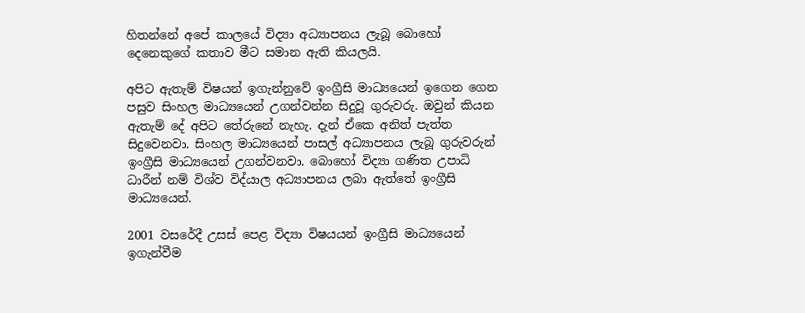හිතන්නේ අපේ කාලයේ විද්‍යා අධ්‍යාපනය ලැබූ බොහෝ දෙනෙකුගේ කතාව මීට සමාන ඇති කියලයි.

අපිට ඇතැම් විෂයන් ඉගැන්නුවේ ඉංග්‍රීසි මාධ්‍යයෙන් ඉගෙන ගෙන පසුව සිංහල මාධ්‍යයෙන් උගන්වන්න සිදුවූ ගුරුවරු. ඔවුන් කියන ඇතැම් දේ අපිට තේරුනේ නැහැ. දැන් ඒකෙ අනිත් පැත්ත සිදුවෙනවා. සිංහල මාධ්‍යයෙන් පාසල් අධ්‍යාපනය ලැබූ ගුරුවරුන් ඉංග්‍රීසි මාධ්‍යයෙන් උගන්වනවා. බොහෝ විද්‍යා ගණිත උපාධි ධාරීන් නම් විශ්ව විද්යාල අධ්‍යාපනය ලබා ඇත්තේ ඉංග්‍රීසි මාධ්‍යයෙන්.

2001 වසරේදී උසස් පෙළ විද්‍යා විෂයයන් ඉංග්‍රීසි මාධ්‍යයෙන් ඉගැන්වීම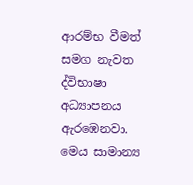ආරම්භ වීමත් සමග නැවත ද්විභාෂා අධ්‍යාපනය ඇරඹෙනවා. මෙය සාමාන්‍ය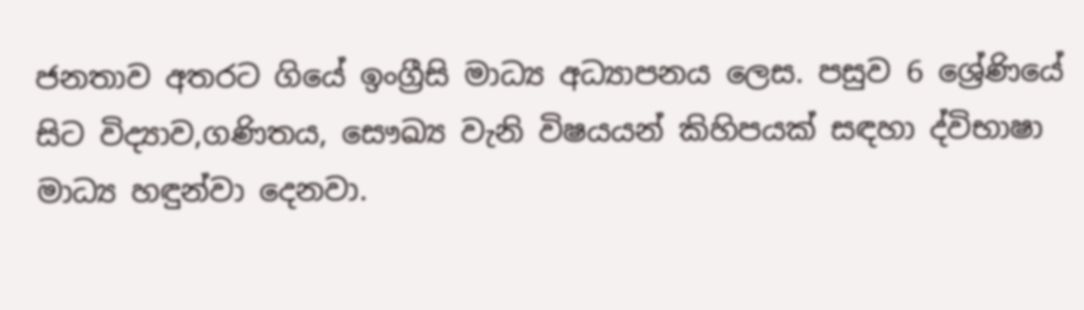ජනතාව අතරට ගියේ ඉංග්‍රීසි මාධ්‍ය අධ්‍යාපනය ලෙස. පසුව 6 ශ්‍රේණියේ සිට විද්‍යාව,ගණිතය, සෞඛ්‍ය වැනි විෂයයන් කිහිපයක් සඳහා ද්විභාෂා මාධ්‍ය හඳුන්වා දෙනවා.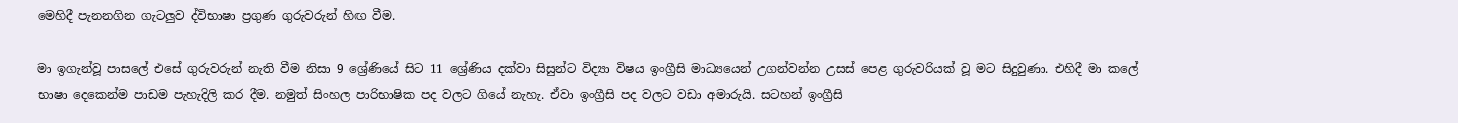මෙහිදී පැනනගින ගැටලුව ද්විභාෂා ප්‍රගුණ ගුරුවරුන් හිඟ වීම.

මා ඉගැන්වූ පාසලේ එසේ ගුරුවරුන් නැති වීම නිසා 9 ශ්‍රේණියේ සිට 11 ශ්‍රේණිය දක්වා සිසුන්ට විද්‍යා විෂය ඉංග්‍රීසි මාධ්‍යයෙන් උගන්වන්න උසස් පෙළ ගුරුවරියක් වූ මට සිදුවුණා. එහිදී මා කලේ භාෂා දෙකෙන්ම පාඩම පැහැදිලි කර දීම. නමුත් සිංහල පාරිභාෂික පද වලට ගියේ නැහැ. ඒවා ඉංග්‍රීසි පද වලට වඩා අමාරුයි. සටහන් ඉංග්‍රීසි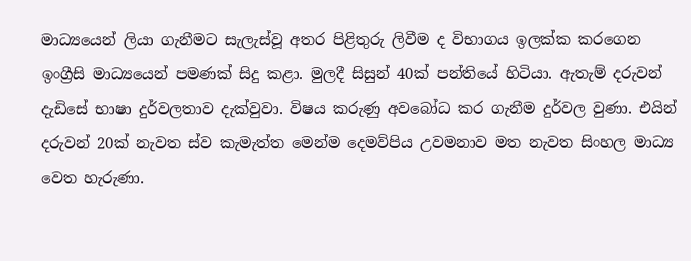මාධ්‍යයෙන් ලියා ගැනීමට සැලැස්වූ අතර පිළිතුරු ලිවීම ද විභාගය ඉලක්ක කරගෙන ඉංග්‍රීසි මාධ්‍යයෙන් පමණක් සිදු කළා. මුලදී සිසුන් 40ක් පන්තියේ හිටියා. ඇතැම් දරුවන් දැඩිසේ භාෂා දුර්වලතාව දැක්වුවා. විෂය කරුණු අවබෝධ කර ගැනීම දුර්වල වුණා. එයින් දරුවන් 20ක් නැවත ස්ව කැමැත්ත මෙන්ම දෙමව්පිය උවමනාව මත නැවත සිංහල මාධ්‍ය වෙත හැරුණා.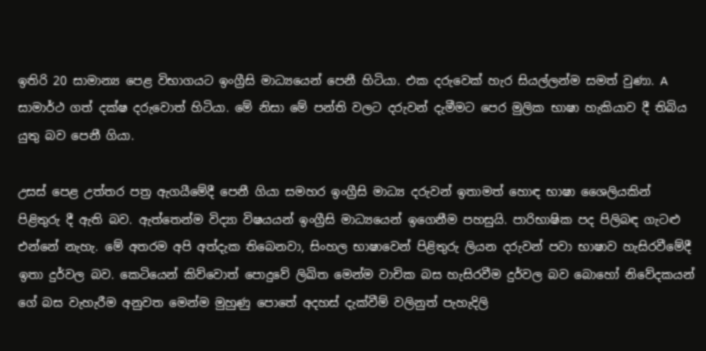ඉතිරි 20 සාමාන්‍ය පෙළ විභාගයට ඉංග්‍රීසි මාධ්‍යයෙන් පෙනී හිටියා. එක දරුවෙක් හැර සියල්ලන්ම සමත් වුණා. A සාමාර්ථ ගත් දක්ෂ දරුවොත් හිටියා. මේ නිසා මේ පන්ති වලට දරුවන් දැමීමට පෙර මුලික භාෂා හැකියාව දී තිබිය යුතු බව පෙනී ගියා.

උසස් පෙළ උත්තර පත්‍ර ඇගයීමේදී පෙනී ගියා සමහර ඉංග්‍රීසි මාධ්‍ය දරුවන් ඉතාමත් හොඳ භාෂා ශෛලියකින් පිළිතුරු දී ඇති බව. ඇත්තෙන්ම විද්‍යා විෂයයන් ඉංග්‍රීසි මාධ්‍යයෙන් ඉගෙනීම පහසුයි. පාරිභාෂික පද පිලිබඳ ගැටළු එන්නේ නැහැ. මේ අතරම අපි අත්දැක තිබෙනවා, සිංහල භාෂාවෙන් පිළිතුරු ලියන දරුවන් පවා භාෂාව හැසිරවීමේදී ඉතා දුර්වල බව. කෙටියෙන් කිව්වොත් පොදුවේ ලිඛිත මෙන්ම වාචික බස හැසිරවීම දුර්වල බව බොහෝ නිවේදකයන් ගේ බස වැහැරීම අනුවත මෙන්ම මුහුණු පොතේ අදහස් දැක්වීම් වලිනුත් පැහැදිලි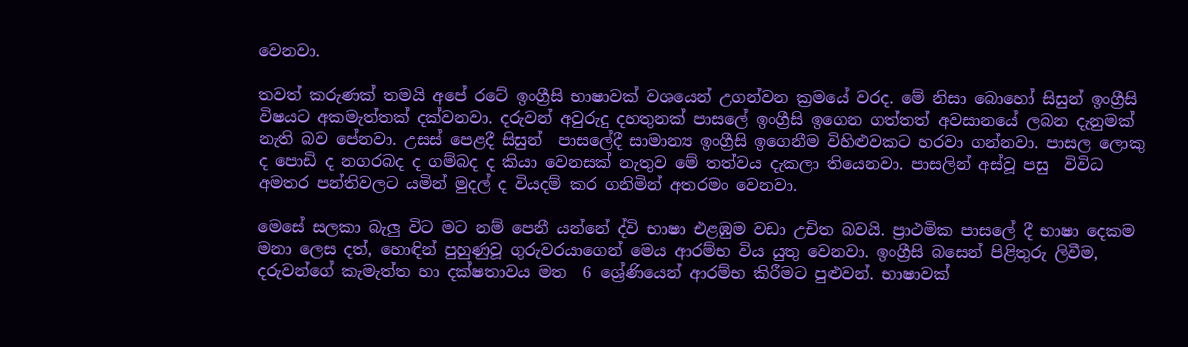වෙනවා.

තවත් කරුණක් තමයි අපේ රටේ ඉංග්‍රීසි භාෂාවක් වශයෙන් උගන්වන ක්‍රමයේ වරද. මේ නිසා බොහෝ සිසුන් ඉංග්‍රීසි විෂයට අකමැත්තක් දක්වනවා. දරුවන් අවුරුදු දහතුනක් පාසලේ ඉංග්‍රීසි ඉගෙන ගත්තත් අවසානයේ ලබන දැනුමක් නැති බව පේනවා. උසස් පෙළදී සිසුන්  පාසලේදී සාමාන්‍ය ඉංග්‍රීසි ඉගෙනීම විහිළුවකට හරවා ගන්නවා. පාසල ලොකු ද පොඩි ද නගරබද ද ගම්බද ද කියා වෙනසක් නැතුව මේ තත්වය දැකලා තියෙනවා. පාසලින් අස්වූ පසු  විවිධ  අමතර පන්තිවලට යමින් මුදල් ද වියදම් කර ගනිමින් අතරමං වෙනවා.

මෙසේ සලකා බැලු විට මට නම් පෙනී යන්නේ ද්වි භාෂා එළඹුම වඩා උචිත බවයි. ප්‍රාථමික පාසලේ දී භාෂා දෙකම මනා ලෙස දත්, හොඳින් පුහුණුවූ ගුරුවරයාගෙන් මෙය ආරම්භ විය යුතු වෙනවා. ඉංග්‍රීසි බසෙන් පිළිතුරු ලිවීම, දරුවන්ගේ කැමැත්ත හා දක්ෂතාවය මත  6 ශ්‍රේණියෙන් ආරම්භ කිරීමට පුළුවන්. භාෂාවක්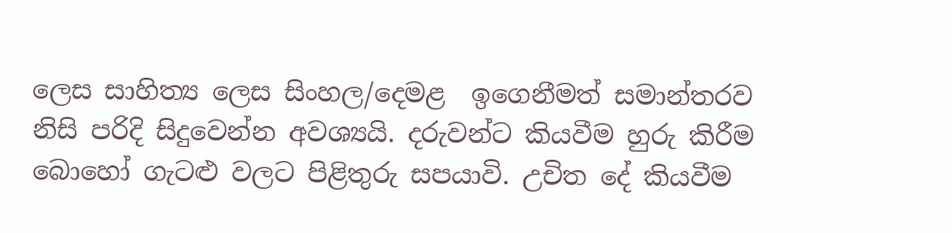ලෙස සාහිත්‍ය ලෙස සිංහල/දෙමළ  ඉගෙනීමත් සමාන්තරව නිසි පරිදි සිදුවෙන්න අවශ්‍යයි. දරුවන්ට කියවීම හුරු කිරීම බොහෝ ගැටළු වලට පිළිතුරු සපයාවි. උචිත දේ කියවීම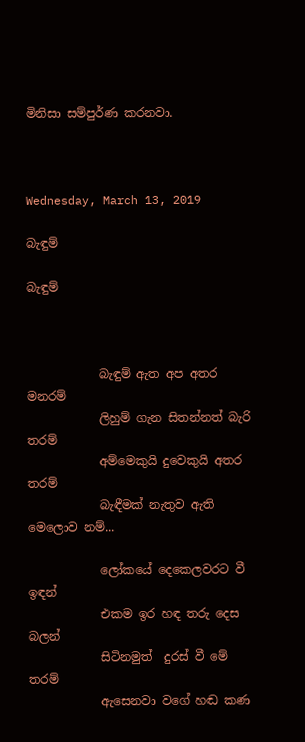මිනිසා සම්පුර්ණ කරනවා.



Wednesday, March 13, 2019

බැඳුම්

බැඳුම්



            බැඳුම් ඇත අප අතර මනරම්
            ලිහුම් ගැන සිතන්නත් බැරි තරම්
            අම්මෙකුයි දුවෙකුයි අතර තරම්
            බැඳීමක් නැතුව ඇති මෙලොව නම්...

            ලෝකයේ දෙකෙලවරට වී ඉඳන්
            එකම ඉර හඳ තරු දෙස බලන්
            සිටිනමුත්  දුරස් වී මේ තරම්
            ඇසෙනවා වගේ හඬ කණ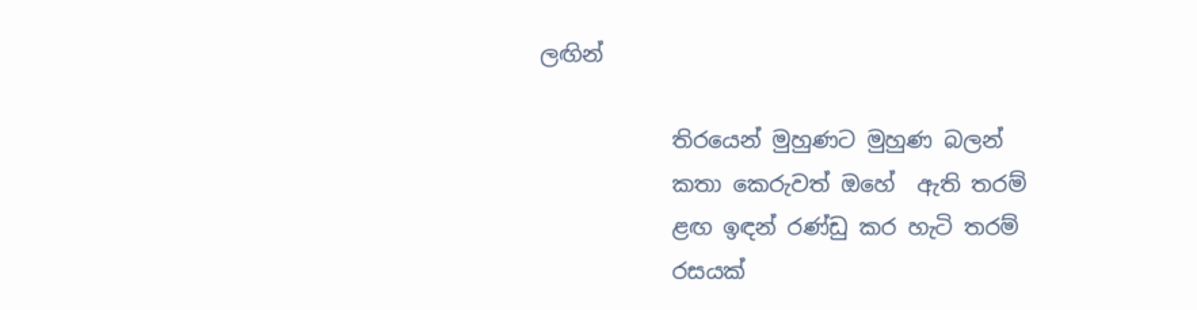ලඟින්

            තිරයෙන් මුහුණට මුහුණ බලන්
            කතා කෙරුවත් ඔහේ  ඇති තරම්
            ළඟ ඉඳන් රණ්ඩු කර හැටි තරම්
            රසයක්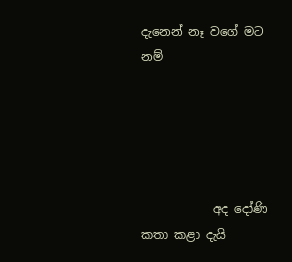දැනෙන් නෑ වගේ මට නම්





            අද දෝණි කතා කළා දැයි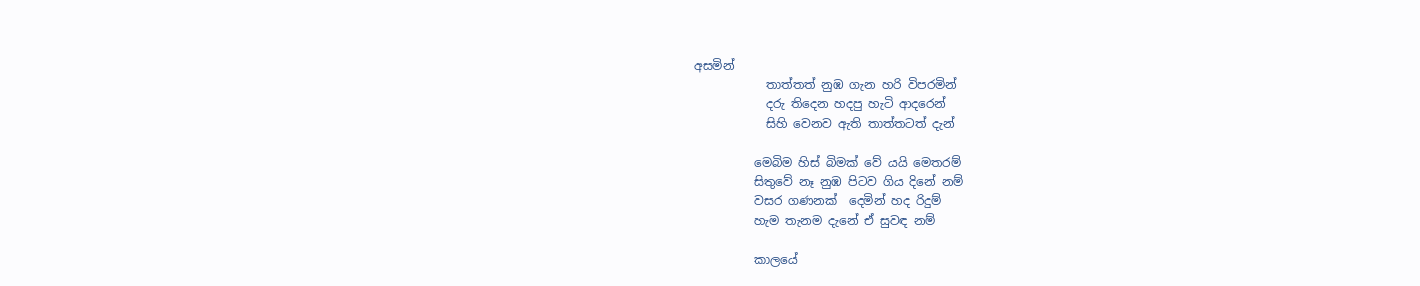අසමින්
            තාත්තත් නුඹ ගැන හරි විපරමින්
            දරු තිදෙන හදපු හැටි ආදරෙන්
            සිහි වෙනව ඇති තාත්තටත් දැන්

          මෙබිම හිස් බිමක් වේ යයි මෙතරම්
          සිතුවේ නෑ නුඹ පිටව ගිය දිනේ නම්
          වසර ගණනක්  දෙමින් හද රිදුම්
          හැම තැනම දැනේ ඒ සුවඳ නම්

          කාලයේ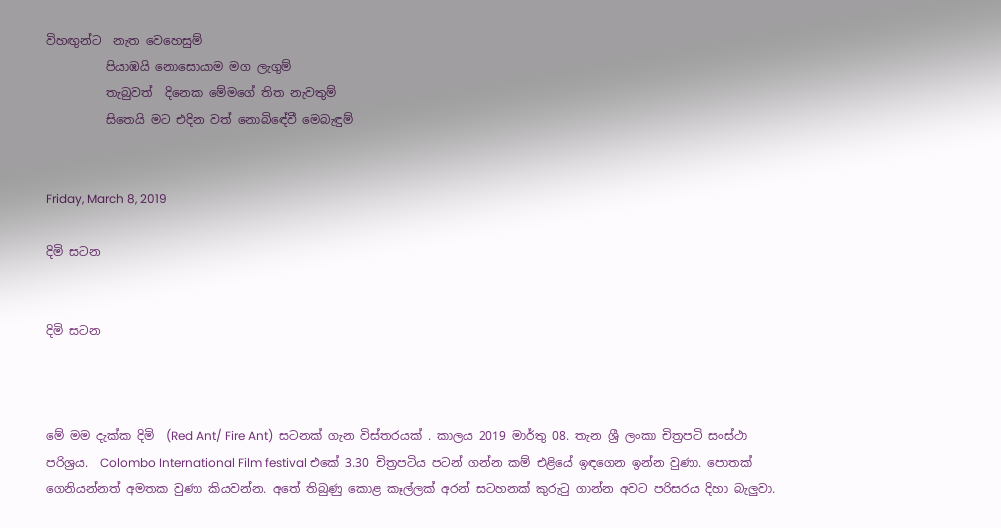විහඟුන්ට  නැත වෙහෙසුම්
          පියාඹයි නොසොයාම මග ලැගුම්
          තැබුවත්  දිනෙක මේමගේ තිත නැවතුම්
          සිතෙයි මට එදින වත් නොබිඳේවී මෙබැඳුම්


Friday, March 8, 2019

දිමි සටන


දිමි සටන



මේ මම දැක්ක දිමි  (Red Ant/ Fire Ant)  සටනක් ගැන විස්තරයක් . කාලය 2019 මාර්තු 08. තැන ශ්‍රී ලංකා චිත්‍රපටි සංස්ථා පරිශ්‍රය.  Colombo International Film festival එකේ 3.30 චිත්‍රපටිය පටන් ගන්න කම් එළියේ ඉඳගෙන ඉන්න වුණා. පොතක් ගෙනියන්නත් අමතක වුණා කියවන්න. අතේ තිබුණු කොළ කෑල්ලක් අරන් සටහනක් කුරුටු ගාන්න අවට පරිසරය දිහා බැලුවා.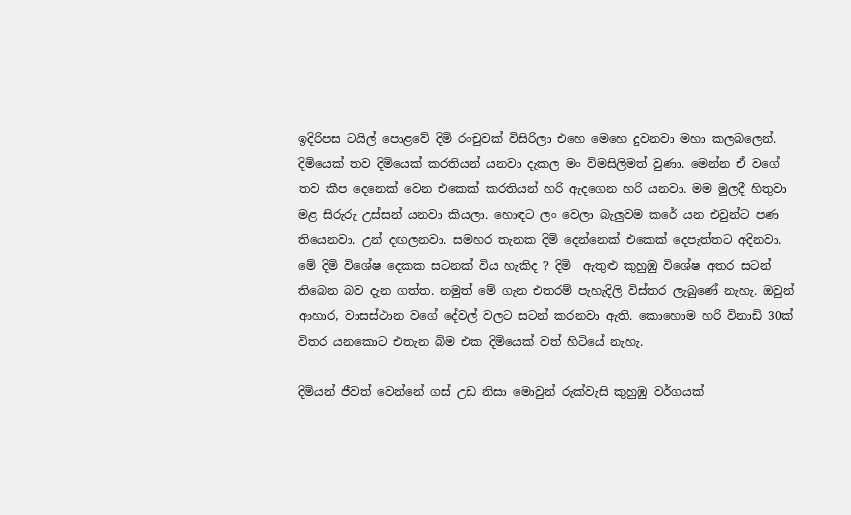ඉදිරිපස ටයිල් පොළවේ දිමි රංචුවක් විසිරිලා එහෙ මෙහෙ දුවනවා මහා කලබලෙන්. දිමියෙක් තව දිමියෙක් කරතියන් යනවා දැකල මං විමසිලිමත් වුණා. මෙන්න ඒ වගේ තව කීප දෙනෙක් වෙන එකෙක් කරතියන් හරි ඇදගෙන හරි යනවා. මම මුලදී හිතුවා මළ සිරුරු උස්සන් යනවා කියලා. හොඳට ලං වෙලා බැලුවම කරේ යන එවුන්ට පණ තියෙනවා. උන් දඟලනවා. සමහර තැනක දිමි දෙන්නෙක් එකෙක් දෙපැත්තට අදිනවා. මේ දිමි විශේෂ දෙකක සටනක් විය හැකිද ? දිමි  ඇතුළු කුහුඹු විශේෂ අතර සටන් තිබෙන බව දැන ගත්ත. නමුත් මේ ගැන එතරම් පැහැදිලි විස්තර ලැබුණේ නැහැ. ඔවුන් ආහාර, වාසස්ථාන වගේ දේවල් වලට සටන් කරනවා ඇති. කොහොම හරි විනාඩි 30ක් විතර යනකොට එතැන බිම එක දිමියෙක් වත් හිටියේ නැහැ.

දිමියන් ජීවත් වෙන්නේ ගස් උඩ නිසා මොවුන් රුක්වැසි කුහුඹු වර්ගයක්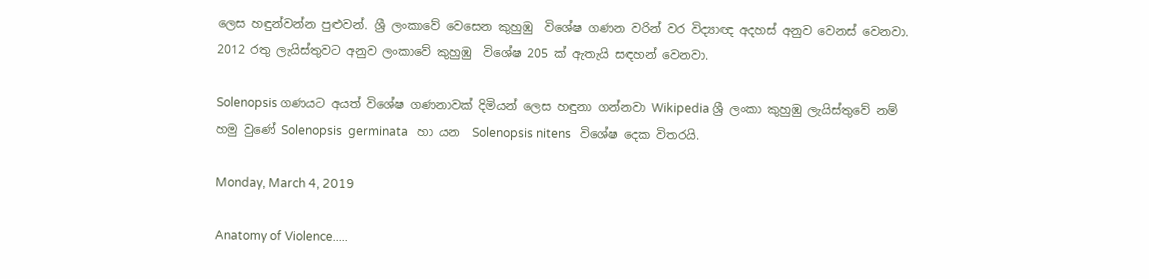ලෙස හඳුන්වන්න පුළුවන්. ශ්‍රී ලංකාවේ වෙසෙන කුහුඹු  විශේෂ ගණන වරින් වර විද්‍යාඥ අදහස් අනුව වෙනස් වෙනවා. 2012 රතු ලැයිස්තුවට අනුව ලංකාවේ කුහුඹු  විශේෂ 205 ක් ඇතැයි සඳහන් වෙනවා.

Solenopsis ගණයට අයත් විශේෂ ගණනාවක් දිමියන් ලෙස හඳුනා ගන්නවා Wikipedia ශ්‍රී ලංකා කුහුඹු ලැයිස්තුවේ නම් හමු වුණේ Solenopsis  germinata   හා යන  Solenopsis nitens   විශේෂ දෙක විතරයි.

Monday, March 4, 2019

Anatomy of Violence.....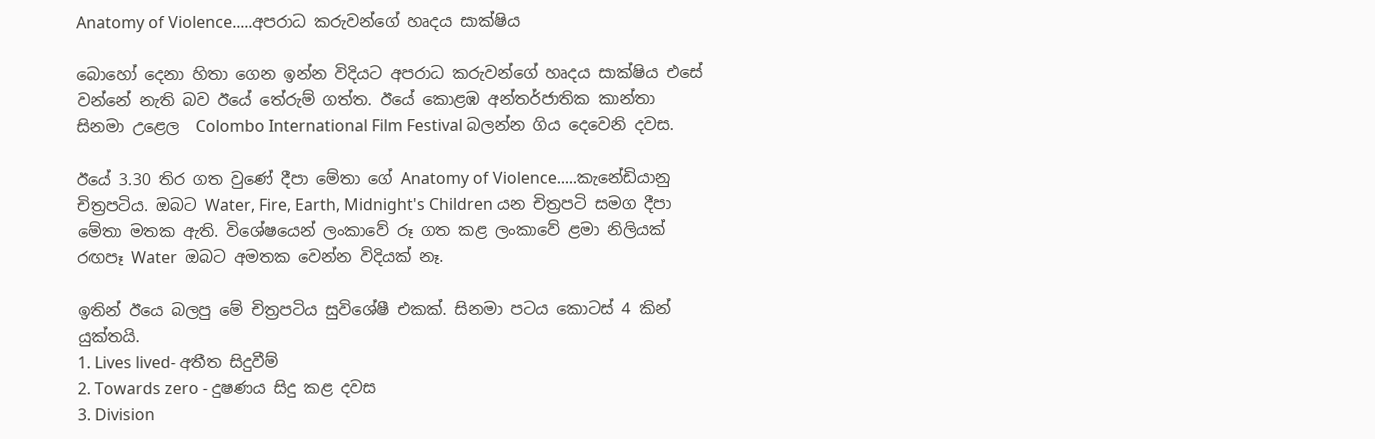Anatomy of Violence.....අපරාධ කරුවන්ගේ හෘදය සාක්ෂිය

බොහෝ දෙනා හිතා ගෙන ඉන්න විදියට අපරාධ කරුවන්ගේ හෘදය සාක්ෂිය එසේ වන්නේ නැති බව ඊයේ තේරුම් ගත්ත. ඊයේ කොළඹ අන්තර්ජාතික කාන්තා සිනමා උළෙල  Colombo International Film Festival බලන්න ගිය දෙවෙනි දවස.

ඊයේ 3.30 තිර ගත වුණේ දීපා මේතා ගේ Anatomy of Violence.....කැනේඩියානු චිත්‍රපටිය. ඔබට Water, Fire, Earth, Midnight's Children යන චිත්‍රපටි සමග දීපා මේතා මතක ඇති. විශේෂයෙන් ලංකාවේ රූ ගත කළ ලංකාවේ ළමා නිලියක් රඟපෑ Water  ඔබට අමතක වෙන්න විදියක් නෑ.

ඉතින් ඊයෙ බලපු මේ චිත්‍රපටිය සුවිශේෂී එකක්. සිනමා පටය කොටස් 4 කින් යුක්තයි.
1. Lives lived- අතීත සිදුවීම්
2. Towards zero - දුෂණය සිදු කළ දවස
3. Division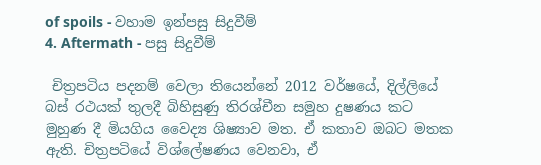of spoils - වහාම ඉන්පසු සිදුවීම්
4. Aftermath - පසු සිදුවීම්

 චිත්‍රපටිය පදනම් වෙලා තියෙන්නේ 2012 වර්ෂයේ, දිල්ලියේ බස් රථයක් තුලදී බිහිසුණු තිරශ්චීන සමුහ දුෂණය කට මුහුණ දී මියගිය වෛද්‍ය ශිෂ්‍යාව මත. ඒ කතාව ඔබට මතක ඇති. චිත්‍රපටියේ විශ්ලේෂණය වෙනවා, ඒ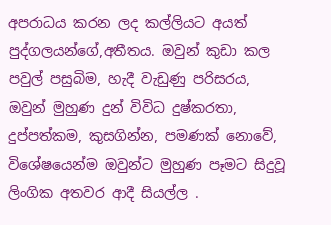අපරාධය කරන ලද කල්ලියට අයත් පුද්ගලයන්ගේ,අතීතය. ඔවුන් කුඩා කල පවුල් පසුබිම, හැදී වැඩුණු පරිසරය, ඔවුන් මුහුණ දුන් විවිධ දුෂ්කරතා, දුප්පත්කම, කුසගින්න, පමණක් නොවේ, විශේෂයෙන්ම ඔවුන්ට මුහුණ පෑමට සිදුවූ ලිංගික අතවර ආදී සියල්ල .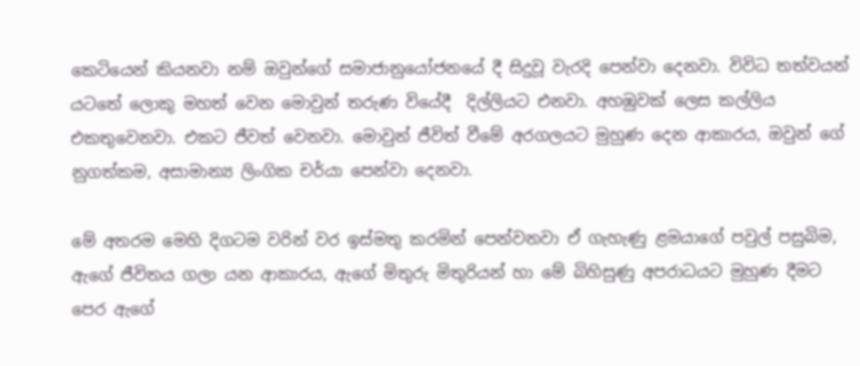කෙටියෙන් කියනවා නම් ඔවුන්ගේ සමාජානුයෝජනයේ දී සිදුවූ වැරදි පෙන්වා දෙනවා. විවිධ තත්වයන් යටතේ ලොකු මහත් වෙන මොවුන් තරුණ වියේදී  දිල්ලියට එනවා. අහඹුවක් ලෙස කල්ලිය එකතුවෙනවා. එකට ජීවත් වෙනවා. මොවුන් ජීවිත් වීමේ අරගලයට මුහුණ දෙන ආකාරය, ඔවුන් ගේ නුගත්කම, අසාමාන්‍ය ලිංගික චර්යා පෙන්වා දෙනවා.

මේ අතරම මෙහි දිගටම වරින් වර ඉස්මතු කරමින් පෙන්වනවා ඒ ගැහැණු ළමයාගේ පවුල් පසුබිම, ඇගේ ජීවිතය ගලා යන ආකාරය, ඇගේ මිතුරු මිතුරියන් හා මේ බිහිසුණු අපරාධයට මුහුණ දීමට පෙර ඇගේ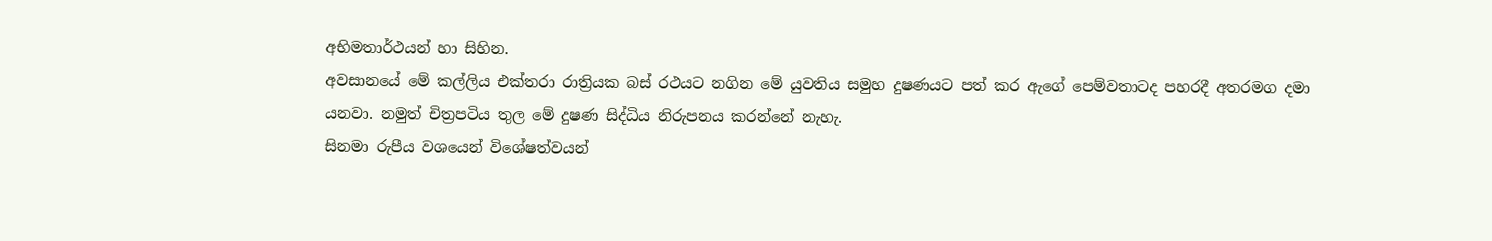අභිමතාර්ථයන් හා සිහින.
අවසානයේ මේ කල්ලිය එක්තරා රාත්‍රියක බස් රථයට නගින මේ යුවතිය සමුහ දුෂණයට පත් කර ඇගේ පෙම්වතාටද පහරදී අතරමග දමා යනවා. නමුත් චිත්‍රපටිය තුල මේ දුෂණ සිද්ධිය නිරුපනය කරන්නේ නැහැ.
සිනමා රුපීය වශයෙන් විශේෂත්වයන්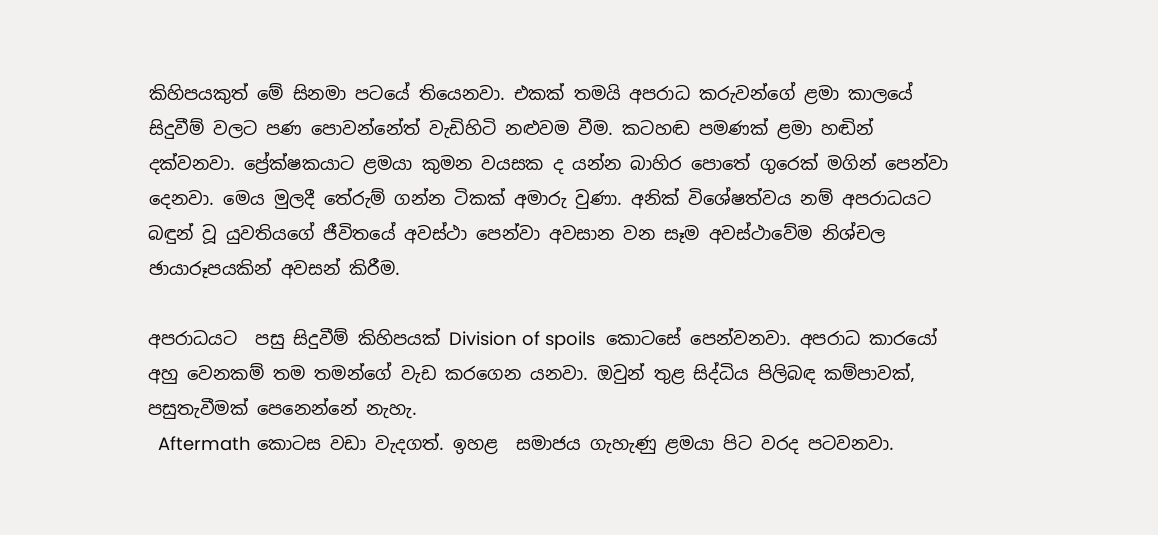කිහිපයකුත් මේ සිනමා පටයේ තියෙනවා. එකක් තමයි අපරාධ කරුවන්ගේ ළමා කාලයේ සිදුවීම් වලට පණ පොවන්නේත් වැඩිහිටි නළුවම වීම. කටහඬ පමණක් ළමා හඬින් දක්වනවා. ප්‍රේක්ෂකයාට ළමයා කුමන වයසක ද යන්න බාහිර පොතේ ගුරෙක් මගින් පෙන්වා දෙනවා. මෙය මුලදී තේරුම් ගන්න ටිකක් අමාරු වුණා. අනික් විශේෂත්වය නම් අපරාධයට බඳුන් වූ යුවතියගේ ජීවිතයේ අවස්ථා පෙන්වා අවසාන වන සෑම අවස්ථාවේම නිශ්චල ඡායාරූපයකින් අවසන් කිරීම.

අපරාධයට  පසු සිදුවීම් කිහිපයක් Division of spoils  කොටසේ පෙන්වනවා. අපරාධ කාරයෝ අහු වෙනකම් තම තමන්ගේ වැඩ කරගෙන යනවා. ඔවුන් තුළ සිද්ධිය පිලිබඳ කම්පාවක්, පසුතැවීමක් පෙනෙන්නේ නැහැ.
  Aftermath කොටස වඩා වැදගත්. ඉහළ  සමාජය ගැහැණු ළමයා පිට වරද පටවනවා.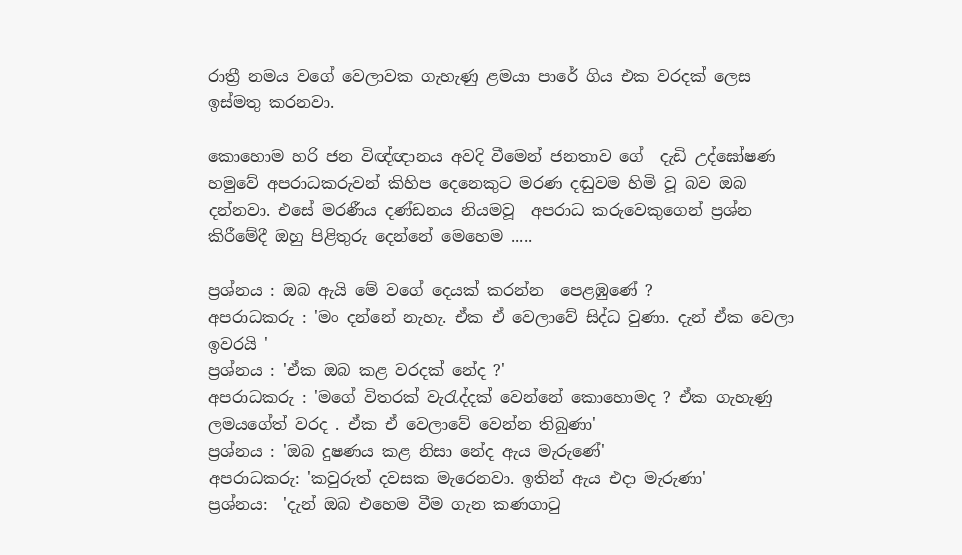රාත්‍රී නමය වගේ වෙලාවක ගැහැණු ළමයා පාරේ ගිය එක වරදක් ලෙස ඉස්මතු කරනවා.

කොහොම හරි ජන විඥ්ඥානය අවදි වීමෙන් ජනතාව ගේ  දැඩි උද්ඝෝෂණ හමුවේ අපරාධකරුවන් කිහිප දෙනෙකුට මරණ දඬුවම හිමි වූ බව ඔබ දන්නවා. එසේ මරණීය දණ්ඩනය නියමවූ  අපරාධ කරුවෙකුගෙන් ප්‍රශ්න කිරීමේදී ඔහු පිළිතුරු දෙන්නේ මෙහෙම .....

ප්‍රශ්නය : ඔබ ඇයි මේ වගේ දෙයක් කරන්න  පෙළඹුණේ ?
අපරාධකරු : 'මං දන්නේ නැහැ. ඒක ඒ වෙලාවේ සිද්ධ වුණා. දැන් ඒක වෙලා ඉවරයි '
ප්‍රශ්නය : 'ඒක ඔබ කළ වරදක් නේද ?'
අපරාධකරු : 'මගේ විතරක් වැරැද්දක් වෙන්නේ කොහොමද ? ඒක ගැහැණු ලමයගේත් වරද . ඒක ඒ වෙලාවේ වෙන්න තිබුණා'
ප්‍රශ්නය : 'ඔබ දුෂණය කළ නිසා නේද ඇය මැරුණේ'
අපරාධකරු: 'කවුරුත් දවසක මැරෙනවා. ඉතින් ඇය එදා මැරුණා'
ප්‍රශ්නය:  'දැන් ඔබ එහෙම වීම ගැන කණගාටු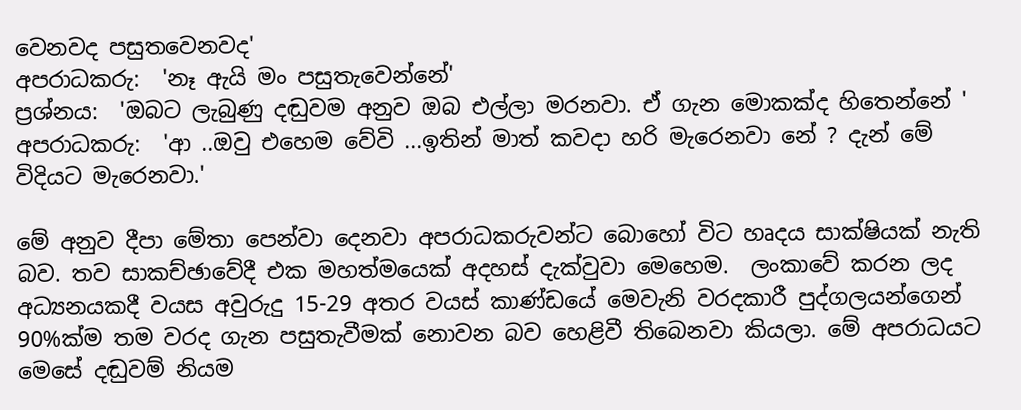වෙනවද පසුතවෙනවද'
අපරාධකරු:  'නෑ ඇයි මං පසුතැවෙන්නේ'
ප්‍රශ්නය:  'ඔබට ලැබුණු දඬුවම අනුව ඔබ එල්ලා මරනවා. ඒ ගැන මොකක්ද හිතෙන්නේ '
අපරාධකරු:  'ආ ..ඔවු එහෙම වේවි ...ඉතින් මාත් කවදා හරි මැරෙනවා නේ ? දැන් මේ විදියට මැරෙනවා.'

මේ අනුව දීපා මේතා පෙන්වා දෙනවා අපරාධකරුවන්ට බොහෝ විට හෘදය සාක්ෂියක් නැති බව. තව සාකච්ඡාවේදී එක මහත්මයෙක් අදහස් දැක්වුවා මෙහෙම.  ලංකාවේ කරන ලද අධ්‍යනයකදී වයස අවුරුදු 15-29 අතර වයස් කාණ්ඩයේ මෙවැනි වරදකාරී පුද්ගලයන්ගෙන් 90%ක්ම තම වරද ගැන පසුතැවීමක් නොවන බව හෙළිවී තිබෙනවා කියලා. මේ අපරාධයට මෙසේ දඬුවම් නියම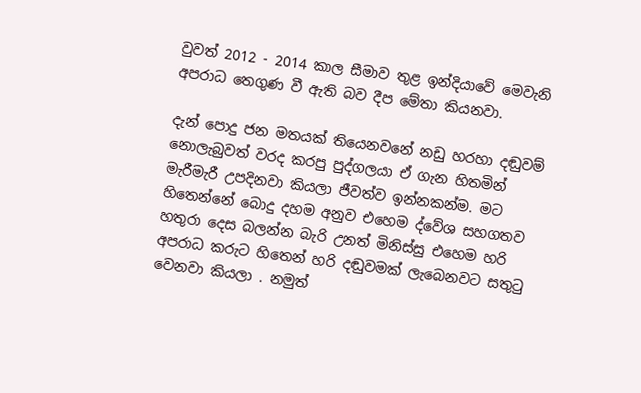වුවත් 2012 - 2014 කාල සීමාව තුළ ඉන්දියාවේ මෙවැනි අපරාධ තෙගුණ වී ඇති බව දීප මේතා කියනවා.

දැන් පොදු ජන මතයක් තියෙනවනේ නඩු හරහා දඬුවම් නොලැබුවත් වරද කරපු පුද්ගලයා ඒ ගැන හිතමින් මැරීමැරී උපදිනවා කියලා ජීවත්ව ඉන්නකන්ම. මට හිතෙන්නේ බොදු දහම අනුව එහෙම ද්වේශ සහගතව හතුරා දෙස බලන්න බැරි උනත් මිනිස්සු එහෙම හරි අපරාධ කරුට හිතෙන් හරි දඬුවමක් ලැබෙනවට සතුටු වෙනවා කියලා . නමුත්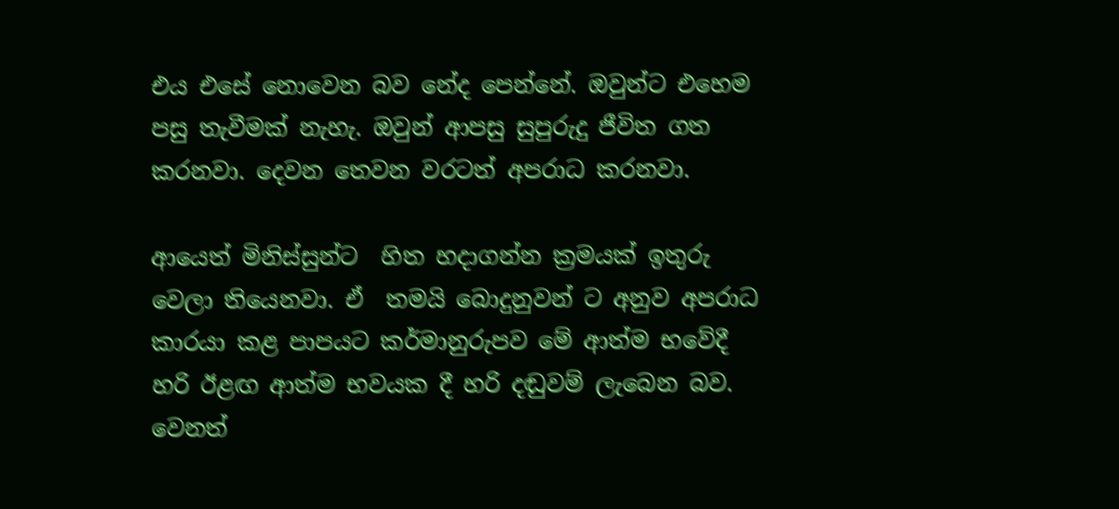එය එසේ නොවෙන බව නේද පෙන්නේ. ඔවුන්ට එහෙම පසු තැවීමක් නැහැ. ඔවුන් ආපසු සුපුරුදු ජීවිත ගත කරනවා. දෙවන තෙවන වරටත් අපරාධ කරනවා.

ආයෙත් මිනිස්සුන්ට  හිත හදාගන්න ක්‍රමයක් ඉතුරු වෙලා තියෙනවා. ඒ  තමයි බොදුනුවන් ට අනුව අපරාධ කාරයා කළ පාපයට කර්මානුරුපව මේ ආත්ම භවේදී හරි ඊළඟ ආත්ම භවයක දී හරි දඬුවම් ලැබෙන බව. වෙනත්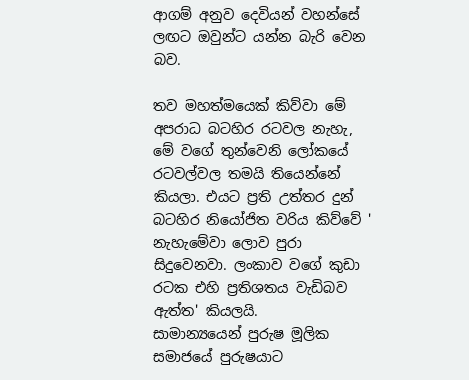ආගම් අනුව දෙවියන් වහන්සේ ලඟට ඔවුන්ට යන්න බැරි වෙන බව.

තව මහත්මයෙක් කිව්වා මේ අපරාධ බටහිර රටවල නැහැ, මේ වගේ තුන්වෙනි ලෝකයේ රටවල්වල තමයි තියෙන්නේ කියලා. එයට ප්‍රති උත්තර දුන් බටහිර නියෝජිත වරිය කිව්වේ ' නැහැමේවා ලොව පුරා සිදුවෙනවා. ලංකාව වගේ කුඩා රටක එහි ප්‍රතිශතය වැඩිබව ඇත්ත' කියලයි.
සාමාන්‍යයෙන් පුරුෂ මූලික සමාජයේ පුරුෂයාට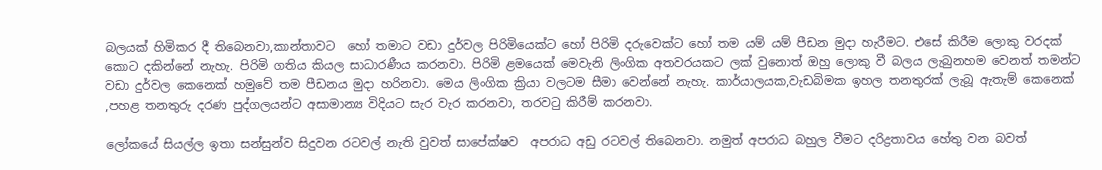බලයක් හිමිකර දී තිබෙනවා,කාන්තාවට  හෝ තමාට වඩා දුර්වල පිරිමියෙක්ට හෝ පිරිමි දරුවෙක්ට හෝ තම යම් යම් පීඩන මුදා හැරීමට. එසේ කිරීම ලොකු වරදක් කොට දකින්නේ නැහැ. පිරිමි ගතිය කියල සාධාරණීය කරනවා. පිරිමි ළමයෙක් මෙවැනි ලිංගික අතවරයකට ලක් වුනොත් ඔහු ලොකු වී බලය ලැබුනහම වෙනත් තමන්ට වඩා දුර්වල කෙනෙක් හමුවේ තම පීඩනය මුදා හරිනවා. මෙය ලිංගික ක්‍රියා වලටම සීමා වෙන්නේ නැහැ. කාර්යාලයක,වැඩබිමක ඉහල තනතුරක් ලැබූ ඇතැම් කෙනෙක් ,පහළ තනතුරු දරණ පුද්ගලයන්ට අසාමාන්‍ය විදියට සැර වැර කරනවා, තරවටු කිරීම් කරනවා.

ලෝකයේ සියල්ල ඉතා සන්සුන්ව සිදුවන රටවල් නැති වුවත් සාපේක්ෂව  අපරාධ අඩු රටවල් තිබෙනවා. නමුත් අපරාධ බහුල වීමට දරිද්‍රතාවය හේතු වන බවත්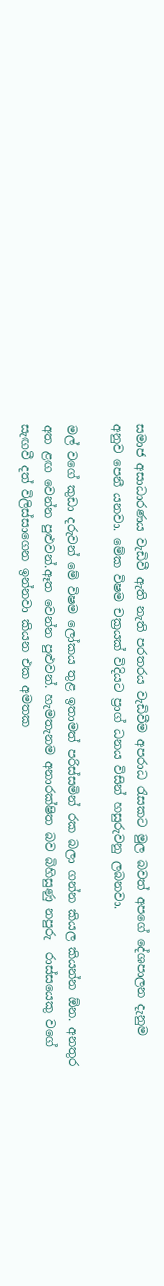සමාජ අසාධාරණය වැඩිවී ඇති නැති පරතරය වැඩිවීම අපරාධ රැසකට මුල බවත් අපගේ දේශපාලන දැනුම අනුව පෙනී යනවා. මේක විෂම චක්‍රයක් විදියට ප්‍රාග් ධනය විසින් හසුරුවනු ලබනවා.

මල් වගේ කුඩා දරුවන් මේ විෂම ලෝකය තුළ ඉතාමත් පරිස්සමින් රක බලා ගන්න කියල කියන්න ඕන. අනතුර අත ළඟ වෙන්න පුළුවන්.ඈත වෙන්න පුළුවන්. හැමතැනම අනාරක්ෂිත බව බිහිසුණු නපුරු  රාස්සයෙකු වගේ සැඟවී දත් විලිස්සාගෙන ඉන්නවා කියන එක අමතක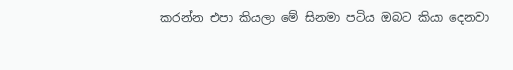කරන්න එපා කියලා මේ සිනමා පටිය ඔබට කියා දෙනවා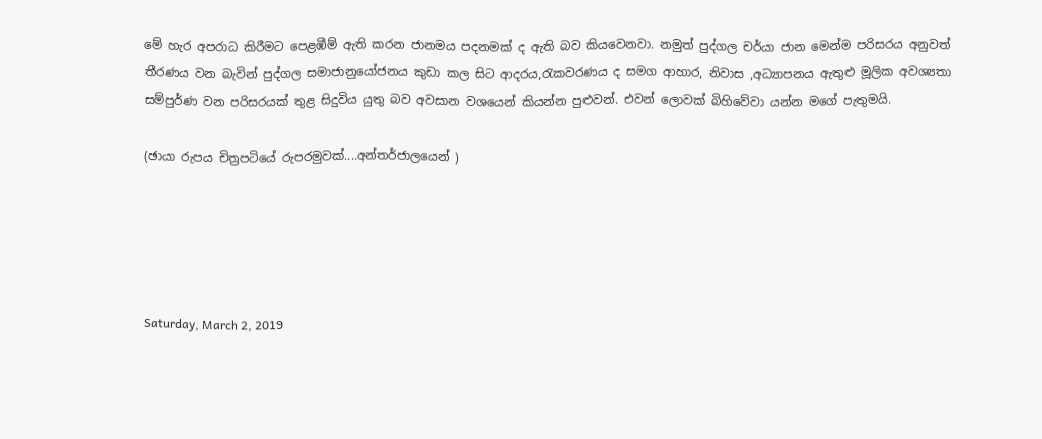මේ හැර අපරාධ කිරීමට පෙළඹීම් ඇති කරන ජානමය පදනමක් ද ඇති බව කියවෙනවා. නමුත් පුද්ගල චර්යා ජාන මෙන්ම පරිසරය අනුවත් තීරණය වන බැවින් පුද්ගල සමාජානුයෝජනය කුඩා කල සිට ආදරය,රැකවරණය ද සමග ආහාර, නිවාස ,අධ්‍යාපනය ඇතුළු මූලික අවශ්‍යතා සම්පුර්ණ වන පරිසරයක් තුළ සිදුවිය යුතු බව අවසාන වශයෙන් කියන්න පුළුවන්. එවන් ලොවක් බිහිවේවා යන්න මගේ පැතුමයි.

(ඡායා රුපය චිත්‍රපටියේ රුපරමුවක්....අන්තර්ජාලයෙන් )





Saturday, March 2, 2019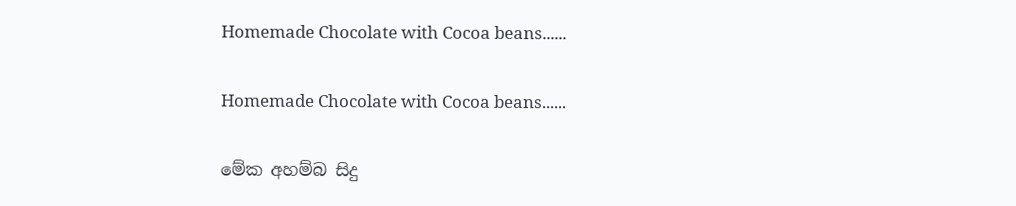Homemade Chocolate with Cocoa beans......


Homemade Chocolate with Cocoa beans......


මේක අහම්බ සිදු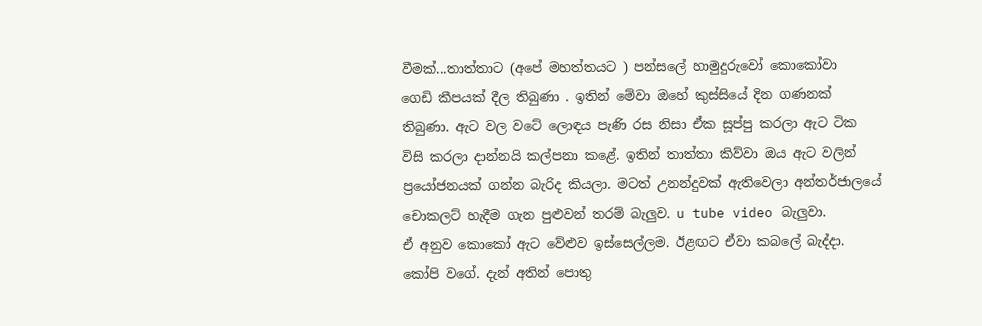වීමක්...තාත්තාට (අපේ මහත්තයට ) පන්සලේ හාමුදුරුවෝ කොකෝවා  ගෙඩි කීපයක් දීල තිබුණා . ඉතින් මේවා ඔහේ කුස්සියේ දින ගණනක් තිබුණා. ඇට වල වටේ ලොඳය පැණි රස නිසා ඒක සූප්පු කරලා ඇට ටික විසි කරලා දාන්නයි කල්පනා කළේ. ඉතින් තාත්තා කිව්වා ඔය ඇට වලින් ප්‍රයෝජනයක් ගන්න බැරිද කියලා. මටත් උනන්දුවක් ඇතිවෙලා අන්තර්ජාලයේ චොකලට් හැදීම ගැන පුළුවන් තරම් බැලුව. u tube video බැලුවා.
ඒ අනුව කොකෝ ඇට වේළුව ඉස්සෙල්ලම. ඊළඟට ඒවා කබලේ බැද්දා. කෝපි වගේ. දැන් අතින් පොතු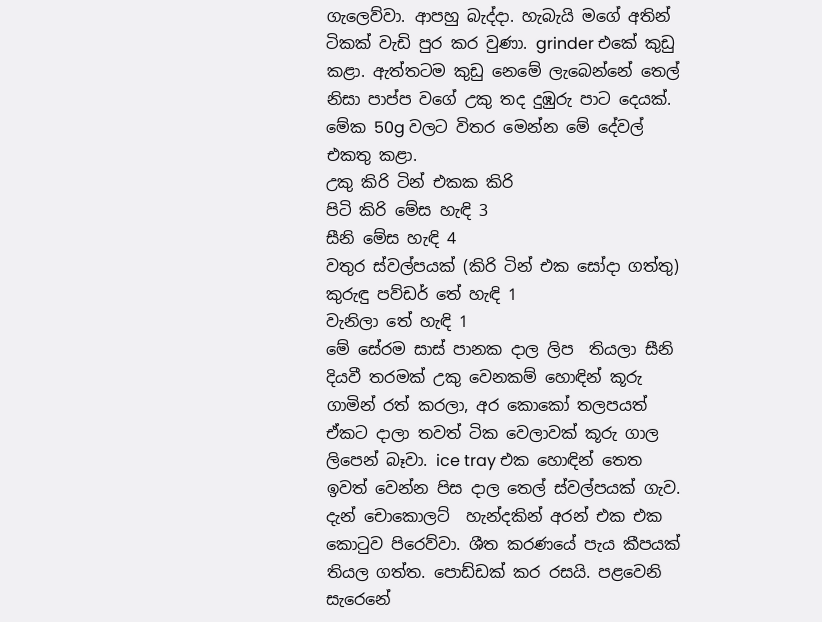ගැලෙව්වා. ආපහු බැද්දා. හැබැයි මගේ අතින් ටිකක් වැඩි පුර කර වුණා. grinder එකේ කුඩු කළා. ඇත්තටම කුඩු නෙමේ ලැබෙන්නේ තෙල් නිසා පාප්ප වගේ උකු තද දුඹුරු පාට දෙයක්. මේක 50g වලට විතර මෙන්න මේ දේවල් එකතු කළා.
උකු කිරි ටින් එකක කිරි
පිටි කිරි මේස හැඳි 3
සීනි මේස හැඳි 4
වතුර ස්වල්පයක් (කිරි ටින් එක සෝදා ගත්තු)
කුරුඳු පව්ඩර් තේ හැඳි 1
වැනිලා තේ හැඳි 1
මේ සේරම සාස් පානක දාල ලිප  තියලා සීනි දියවී තරමක් උකු වෙනකම් හොඳින් කූරු ගාමින් රත් කරලා, අර කොකෝ තලපයත් ඒකට දාලා තවත් ටික වෙලාවක් කූරු ගාල ලිපෙන් බෑවා. ice tray එක හොඳින් තෙත ඉවත් වෙන්න පිස දාල තෙල් ස්වල්පයක් ගැව. දැන් චොකොලට්  හැන්දකින් අරන් එක එක කොටුව පිරෙව්වා. ශීත කරණයේ පැය කීපයක් තියල ගත්ත. පොඩ්ඩක් කර රසයි. පළවෙනි සැරෙනේ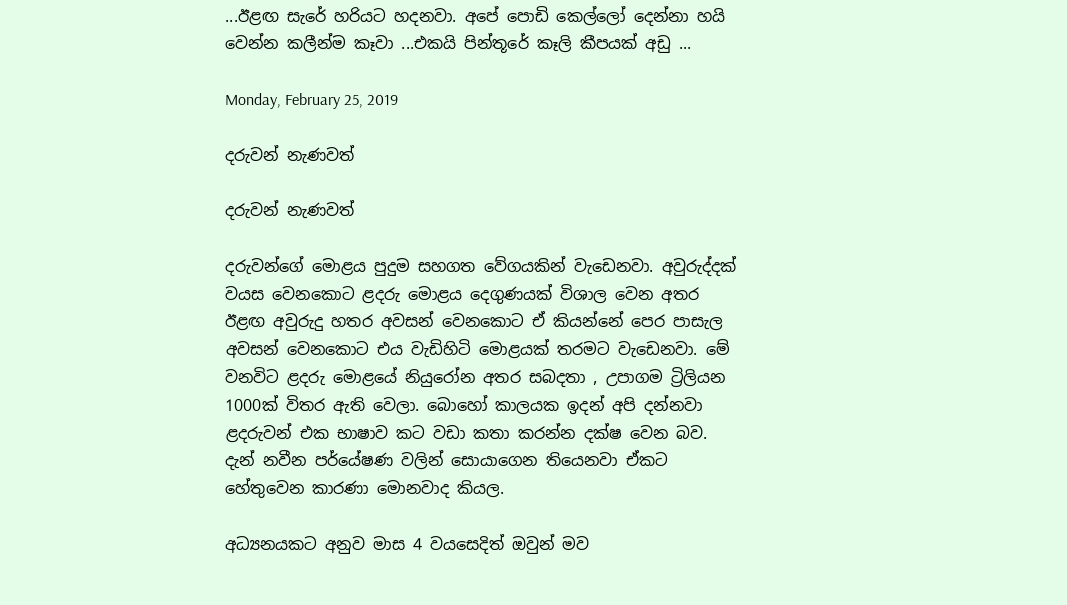...ඊළඟ සැරේ හරියට හදනවා. අපේ පොඩි කෙල්ලෝ දෙන්නා හයි වෙන්න කලීන්ම කෑවා ...එකයි පින්තූරේ කෑලි කීපයක් අඩු ...

Monday, February 25, 2019

දරුවන් නැණවත්

දරුවන් නැණවත්

දරුවන්ගේ මොළය පුදුම සහගත වේගයකින් වැඩෙනවා. අවුරුද්දක් වයස වෙනකොට ළදරු මොළය දෙගුණයක් විශාල වෙන අතර ඊළඟ අවුරුදු හතර අවසන් වෙනකොට ඒ කියන්නේ පෙර පාසැල අවසන් වෙනකොට එය වැඩිහිටි මොළයක් තරමට වැඩෙනවා. මේ වනවිට ළදරු මොළයේ නියුරෝන අතර සබදතා , උපාගම ට්‍රිලියන 1000ක් විතර ඇති වෙලා. බොහෝ කාලයක ඉදන් අපි දන්නවා ළදරුවන් එක භාෂාව කට වඩා කතා කරන්න දක්ෂ වෙන බව. දැන් නවීන පර්යේෂණ වලින් සොයාගෙන තියෙනවා ඒකට හේතුවෙන කාරණා මොනවාද කියල.

අධ්‍යනයකට අනුව මාස 4 වයසෙදිත් ඔවුන් මව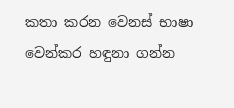කතා කරන වෙනස් භාෂා වෙන්කර හඳුනා ගන්න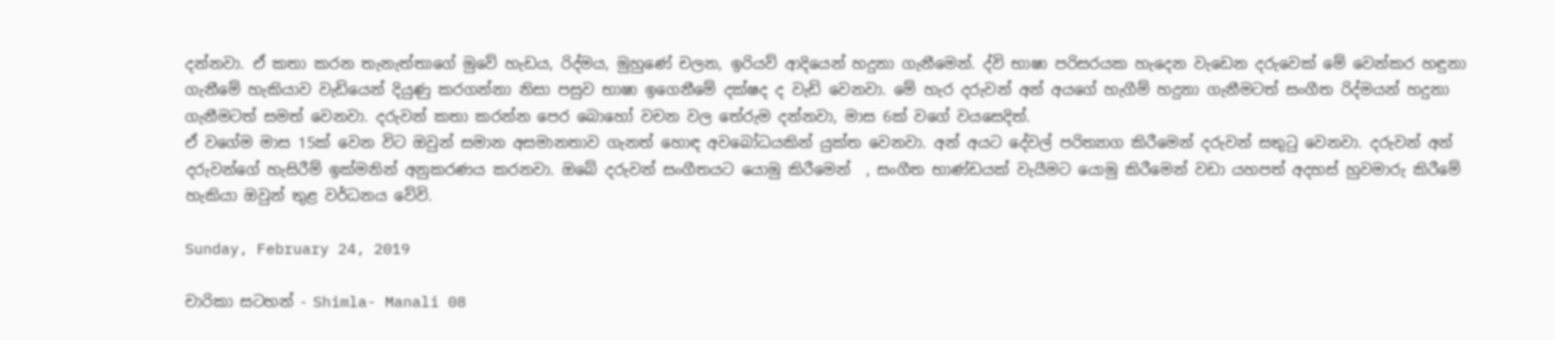දන්නවා. ඒ කතා කරන තැනැත්තාගේ මුවේ හැඩය, රිද්මය, මුහුණේ චලන, ඉරියව් ආදියෙන් හදුනා ගැනීමෙන්. ද්වි භාෂා පරිසරයක හැදෙන වැඩෙන දරුවෙක් මේ වෙන්කර හඳුනා ගැනීමේ හැකියාව වැඩියෙන් දියුණු කරගන්නා නිසා පසුව භාෂා ඉගෙනීමේ දක්ෂද ද වැඩි වෙනවා. මේ හැර දරුවන් අන් අයගේ හැගීම් හදුනා ගැනීමටත් සංගීත රිද්මයන් හදුනා ගැනීමටත් සමත් වෙනවා. දරුවන් කතා කරන්න පෙර බොහෝ වචන වල තේරුම දන්නවා, මාස 6ක් වගේ වයසෙදිත්.
ඒ වගේම මාස 15ක් වෙන විට ඔවුන් සමාන අසමානතාව ගැනත් හොඳ අවබෝධයකින් යුක්ත වෙනවා. අන් අයට දේවල් පරිත්‍යාග කිරීමෙන් දරුවන් සතුටු වෙනවා. දරුවන් අන් දරුවන්ගේ හැසිරීම් ඉක්මනින් අනුකරණය කරනවා. ඔබේ දරුවන් සංගීතයට යොමු කිරීමෙන්  , සංගීත භාණ්ඩයක් වැයීමට යොමු කිරීමෙන් වඩා යහපත් අදහස් හුවමාරු කිරීමේ හැකියා ඔවුන් තුළ වර්ධනය වේවි.

Sunday, February 24, 2019

චාරිකා සටහන් - Shimla- Manali 08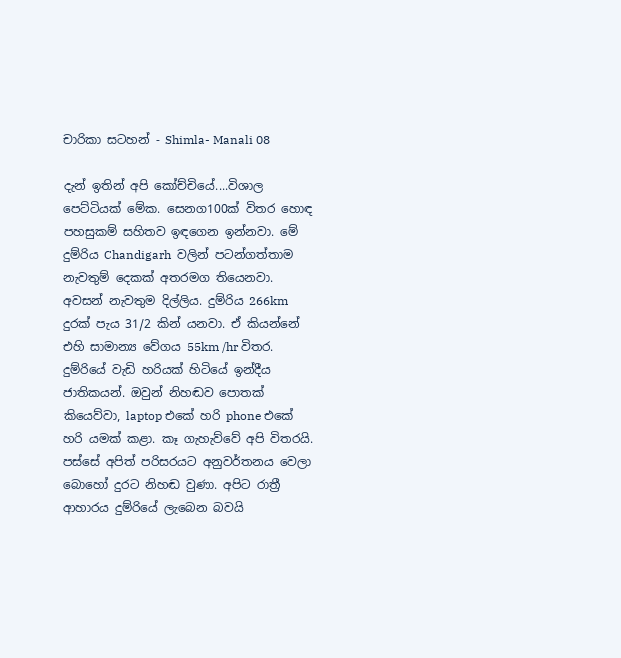චාරිකා සටහන් - Shimla- Manali 08

දැන් ඉතින් අපි කෝච්චියේ....විශාල පෙට්ටියක් මේක. සෙනග100ක් විතර හොඳ පහසුකම් සහිතව ඉඳගෙන ඉන්නවා. මේ දුම්රිය Chandigarh  වලින් පටන්ගත්තාම නැවතුම් දෙකක් අතරමග තියෙනවා. අවසන් නැවතුම දිල්ලිය. දුම්රිය 266km දුරක් පැය 31/2 කින් යනවා. ඒ කියන්නේ එහි සාමාන්‍ය වේගය 55km /hr විතර. දුම්රියේ වැඩි හරියක් හිටියේ ඉන්දීය ජාතිකයන්. ඔවුන් නිහඬව පොතක් කියෙව්වා, laptop එකේ හරි phone එකේ හරි යමක් කළා. කෑ ගැහැව්වේ අපි විතරයි. පස්සේ අපිත් පරිසරයට අනුවර්තනය වෙලා බොහෝ දුරට නිහඬ වුණා. අපිට රාත්‍රී ආහාරය දුම්රියේ ලැබෙන බවයි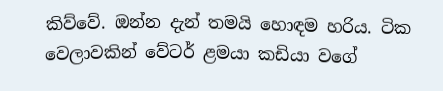කිව්වේ. ඔන්න දැන් තමයි හොඳම හරිය. ටික වෙලාවකින් වේටර් ළමයා කඩියා වගේ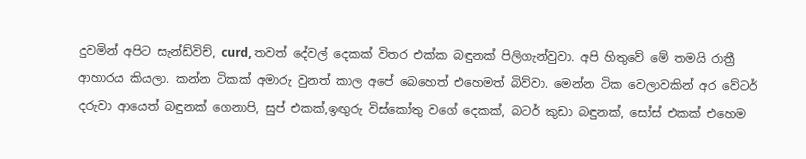දුවමින් අපිට සැන්ඩ්විච්, curd, තවත් දේවල් දෙකක් විතර එක්ක බඳුනක් පිලිගැන්වුවා. අපි හිතුවේ මේ තමයි රාත්‍රී ආහාරය කියලා. කන්න ටිකක් අමාරු වුනත් කාල අපේ බෙහෙත් එහෙමත් බිව්වා. මෙන්න ටික වෙලාවකින් අර වේටර් දරුවා ආයෙත් බඳුනක් ගෙනාපි, සුප් එකක්,ඉඟුරු විස්කෝතු වගේ දෙකක්, බටර් කුඩා බඳුනක්, සෝස් එකක් එහෙම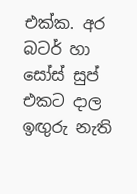එක්ක. අර බටර් හා සෝස් සුප් එකට දාල  ඉඟුරු නැති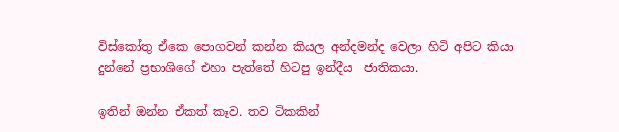විස්කෝතු ඒකෙ පොගවන් කන්න කියල අන්දමන්ද වෙලා හිටි අපිට කියා දුන්නේ ප්‍රභාශිගේ එහා පැත්තේ හිටපු ඉන්දීය  ජාතිකයා.

ඉතින් ඔන්න ඒකත් කෑව. තව ටිකකින්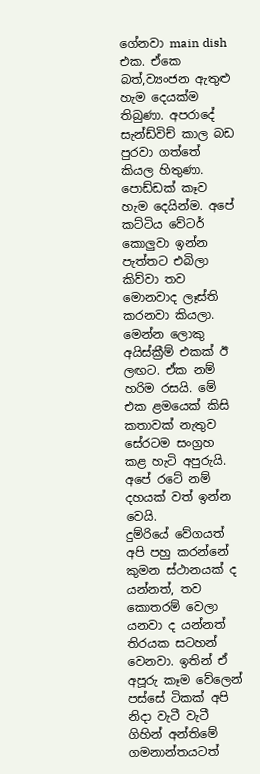ගේනවා main dish  එක. ඒකෙ බත්,ව්‍යංජන ඇතුළු හැම දෙයක්ම තිබුණා. අපරාදේ සැන්ඩ්විච් කාල බඩ පුරවා ගත්තේ කියල හිතුණා. පොඩ්ඩක් කෑව හැම දෙයින්ම. අපේ කට්ටිය වේටර් කොලුවා ඉන්න පැත්තට එබිලා කිව්වා තව මොනවාද ලෑස්ති කරනවා කියලා. මෙන්න ලොකු අයිස්ක්‍රීම් එකක් ඊ ලඟට. ඒක නම් හරිම රසයි. මේ එක ළමයෙක් කිසි කතාවක් නැතුව සේරටම සංග්‍රහ කළ හැටි අපුරුයි. අපේ රටේ නම් දහයක් වත් ඉන්න වෙයි.
දුම්රියේ වේගයත් අපි පහු කරන්නේ කුමන ස්ථානයක් ද යන්නත්, තව කොතරම් වෙලා යනවා ද යන්නත් තිරයක සටහන් වෙනවා. ඉතින් ඒ අපූරු කෑම වේලෙන් පස්සේ ටිකක් අපි නිදා වැටී වැටී ගිහින් අන්තිමේ ගමනාන්තයටත්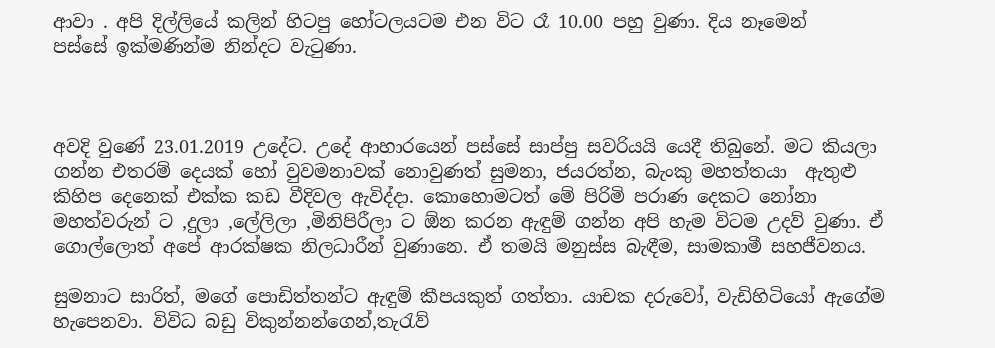ආවා . අපි දිල්ලියේ කලින් හිටපු හෝටලයටම එන විට රෑ 10.00 පහු වුණා. දිය නෑමෙන්
පස්සේ ඉක්මණින්ම නින්දට වැටුණා.



අවදි වුණේ 23.01.2019 උදේට. උදේ ආහාරයෙන් පස්සේ සාප්පු සවරියයි යෙදී තිබුනේ. මට කියලා ගන්න එතරම් දෙයක් හෝ වුවමනාවක් නොවුණත් සුමනා, ජයරත්න, බැංකු මහත්තයා  ඇතුළු කිහිප දෙනෙක් එක්ක කඩ වීදිවල ඇවිද්දා. කොහොමටත් මේ පිරිමි පරාණ දෙකට නෝනා මහත්වරුන් ට ,දුලා ,ලේලිලා ,මිනිපිරීලා ට ඕන කරන ඇඳුම් ගන්න අපි හැම විටම උදව් වුණා. ඒ ගොල්ලොත් අපේ ආරක්ෂක නිලධාරීන් වුණානෙ. ඒ තමයි මනුස්ස බැඳීම, සාමකාමී සහජීවනය.

සුමනාට සාරිත්, මගේ පොඩිත්තන්ට ඇඳුම් කීපයකුත් ගත්තා. යාචක දරුවෝ, වැඩිහිටියෝ ඇගේම හැපෙනවා. විවිධ බඩු විකුන්නන්ගෙන්,තැරැව්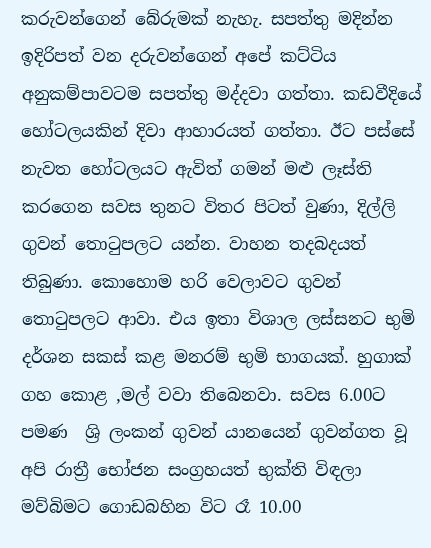කරුවන්ගෙන් බේරුමක් නැහැ. සපත්තු මදින්න ඉදිරිපත් වන දරුවන්ගෙන් අපේ කට්ටිය අනුකම්පාවටම සපත්තු මද්දවා ගත්තා. කඩවීදියේ හෝටලයකින් දිවා ආහාරයත් ගත්තා. ඊට පස්සේ නැවත හෝටලයට ඇවිත් ගමන් මළු ලෑස්ති කරගෙන සවස තුනට විතර පිටත් වුණා, දිල්ලි ගුවන් තොටුපලට යන්න. වාහන තදබදයත් තිබුණා. කොහොම හරි වෙලාවට ගුවන් තොටුපලට ආවා. එය ඉතා විශාල ලස්සනට භුමි දර්ශන සකස් කළ මනරම් භුමි භාගයක්. හුගාක් ගහ කොළ ,මල් වවා තිබෙනවා. සවස 6.00ට පමණ  ශ්‍රි ලංකන් ගුවන් යානයෙන් ගුවන්ගත වූ අපි රාත්‍රී භෝජන සංග්‍රහයත් භුක්ති විඳලා මව්බිමට ගොඩබහින විට රෑ 10.00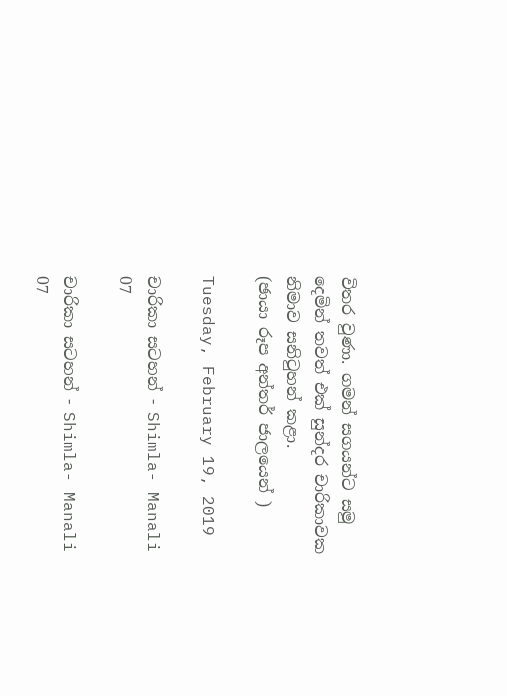විතර වුණා. ගමන් සගයන්ට සමු දෙමින් තවත් එක් සුන්දර චාරිකාවක නිමාව සනිටුහන් කළා.
(ඡායා රූප අන්තර් ජාලයෙන් )

Tuesday, February 19, 2019

චාරිකා සටහන් - Shimla- Manali 07

චාරිකා සටහන් - Shimla- Manali 07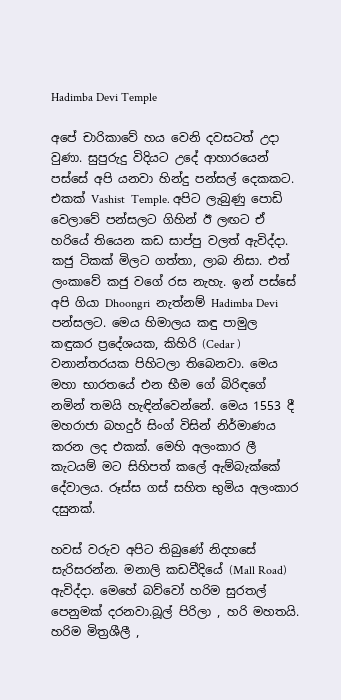Hadimba Devi Temple

අපේ චාරිකාවේ හය වෙනි දවසටත් උදා වුණා. සුපුරුදු විදියට උදේ ආහාරයෙන් පස්සේ අපි යනවා හින්දු පන්සල් දෙකකට. එකක් Vashist  Temple. අපිට ලැබුණු පොඩි වෙලාවේ පන්සලට ගිහින් ඊ ලඟට ඒ හරියේ තියෙන කඩ සාප්පු වලත් ඇවිද්දා. කජු ටිකක් මිලට ගත්තා, ලාබ නිසා. එත් ලංකාවේ කජු වගේ රස නැහැ. ඉන් පස්සේ අපි ගියා Dhoongri  නැත්නම් Hadimba Devi පන්සලට. මෙය හිමාලය කඳු පාමුල කඳුකර ප්‍රදේශයක, කිහිරි (Cedar ) වනාන්තරයක පිහිටලා තිබෙනවා. මෙය මහා භාරතයේ එන භීම ගේ බිරිඳගේ නමින් තමයි හැඳින්වෙන්නේ. මෙය 1553 දී මහරාජා බහදුර් සිංග් විසින් නිර්මාණය කරන ලද එකක්. මෙහි අලංකාර ලී කැටයම් මට සිහිපත් කලේ ඇම්බැක්කේ දේවාලය. රූස්ස ගස් සහිත භුමිය අලංකාර දසුනක්.

හවස් වරුව අපිට තිබුණේ නිදහසේ සැරිසරන්න. මනාලි කඩවීදියේ (Mall Road) ඇවිද්දා. මෙහේ බව්වෝ හරිම සුරතල් පෙනුමක් දරනවා.බූල් පිරිලා , හරි මහතයි. හරිම මිත්‍රශීලී ,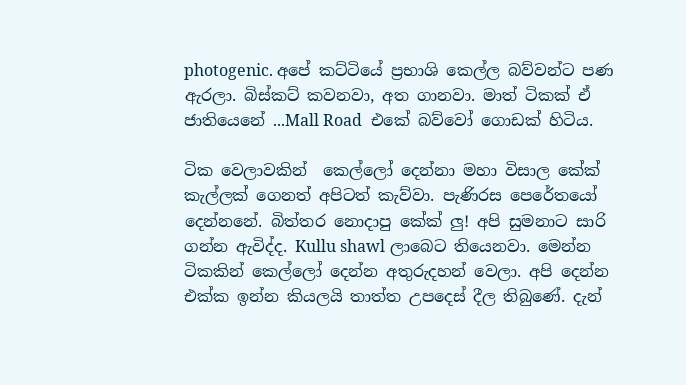photogenic. අපේ කට්ටියේ ප්‍රභාශි කෙල්ල බව්වන්ට පණ ඇරලා. බිස්කට් කවනවා, අත ගානවා. මාත් ටිකක් ඒ ජාතියෙනේ ...Mall Road  එකේ බව්වෝ ගොඩක් හිටිය.

ටික වෙලාවකින්  කෙල්ලෝ දෙන්නා මහා විසාල කේක් කැල්ලක් ගෙනත් අපිටත් කැව්වා. පැණිරස පෙරේතයෝ දෙන්නනේ. බිත්තර නොදාපු කේක් ලු! අපි සුමනාට සාරි ගන්න ඇවිද්ද. Kullu shawl ලාබෙට තියෙනවා. මෙන්න ටිකකින් කෙල්ලෝ දෙන්න අතුරුදහන් වෙලා. අපි දෙන්න එක්ක ඉන්න කියලයි තාත්ත උපදෙස් දීල තිබුණේ. දැන්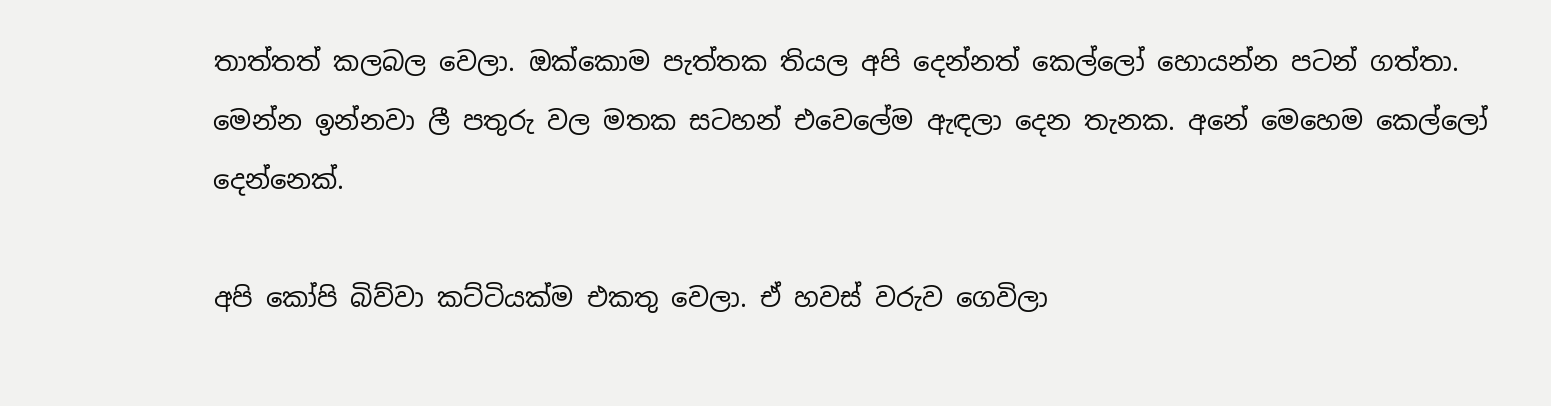තාත්තත් කලබල වෙලා. ඔක්කොම පැත්තක තියල අපි දෙන්නත් කෙල්ලෝ හොයන්න පටන් ගත්තා. මෙන්න ඉන්නවා ලී පතුරු වල මතක සටහන් එවෙලේම ඇඳලා දෙන තැනක. අනේ මෙහෙම කෙල්ලෝ දෙන්නෙක්.

අපි කෝපි බිව්වා කට්ටියක්ම එකතු වෙලා. ඒ හවස් වරුව ගෙවිලා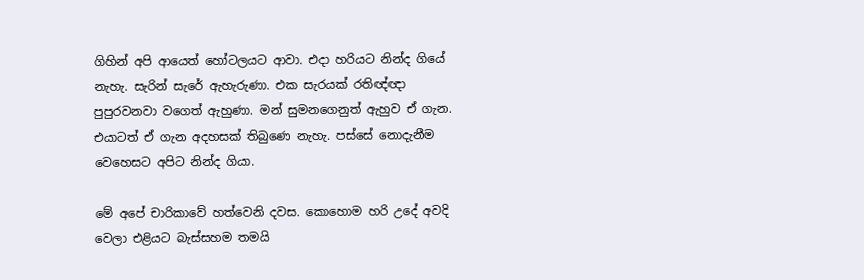ගිහින් අපි ආයෙත් හෝටලයට ආවා. එදා හරියට නින්ද ගියේ නැහැ. සැරින් සැරේ ඇහැරුණා. එක සැරයක් රතිඥ්ඥා පුපුරවනවා වගෙත් ඇහුණා. මන් සුමනගෙනුත් ඇහුව ඒ ගැන. එයාටත් ඒ ගැන අදහසක් තිබුණෙ නැහැ. පස්සේ නොදැනීම වෙහෙසට අපිට නින්ද ගියා.

මේ අපේ චාරිකාවේ හත්වෙනි දවස. කොහොම හරි උදේ අවදි වෙලා එළියට බැස්සහම තමයි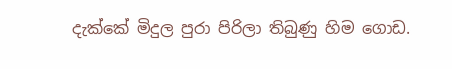දැක්කේ මිදුල පුරා පිරිලා තිබුණු හිම ගොඩ.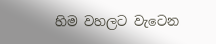හිම වහලට වැටෙන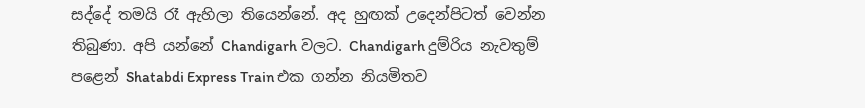සද්දේ තමයි රෑ ඇහිලා තියෙන්නේ. අද හුඟක් උදෙන්පිටත් වෙන්න තිබුණා. අපි යන්නේ Chandigarh වලට. Chandigarh දුම්රිය නැවතුම් පළෙන් Shatabdi Express Train එක ගන්න නියමිතව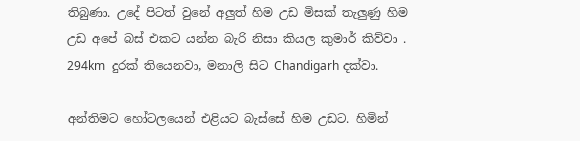තිබුණා. උදේ පිටත් වුනේ අලුත් හිම උඩ මිසක් තැලුණු හිම උඩ අපේ බස් එකට යන්න බැරි නිසා කියල කුමාර් කිව්වා . 294km  දුරක් තියෙනවා, මනාලි සිට Chandigarh දක්වා.

අන්තිමට හෝටලයෙන් එළියට බැස්සේ හිම උඩට. හිමින්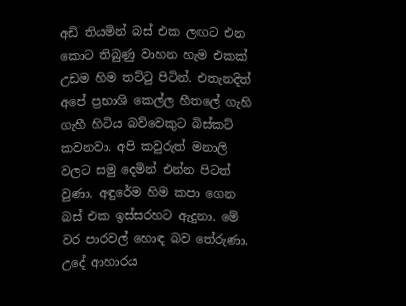අඩි තියමින් බස් එක ලඟට එන කොට තිබුණු වාහන හැම එකක් උඩම හිම තට්ටු පිටින්. එතැනදිත් අපේ ප්‍රභාශි කෙල්ල හීතලේ ගැහි ගැහී හිටිය බව්වෙකුට බිස්කට් කවනවා. අපි කවුරුත් මනාලි වලට සමු දෙමින් එන්න පිටත් වුණා. අඳුරේම හිම කපා ගෙන බස් එක ඉස්සරහට ඇදුනා. මේ වර පාරවල් හොඳ බව තේරුණා. උදේ ආහාරය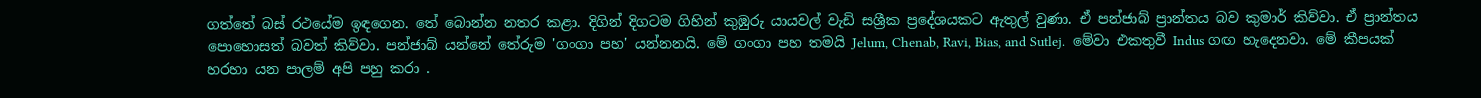ගත්තේ බස් රථයේම ඉඳගෙන. තේ බොන්න නතර කළා. දිගින් දිගටම ගිහින් කුඹුරු යායවල් වැඩි සශ්‍රීක ප්‍රදේශයකට ඇතුල් වුණා. ඒ පන්ජාබ් ප්‍රාන්තය බව කුමාර් කිව්වා. ඒ ප්‍රාන්තය පොහොසත් බවත් කිව්වා. පන්ජාබ් යන්නේ තේරුම 'ගංගා පහ' යන්නනයි. මේ ගංගා පහ තමයි Jelum, Chenab, Ravi, Bias, and Sutlej.  මේවා එකතුවී Indus ගඟ හැදෙනවා. මේ කීපයක් හරහා යන පාලම් අපි පහු කරා .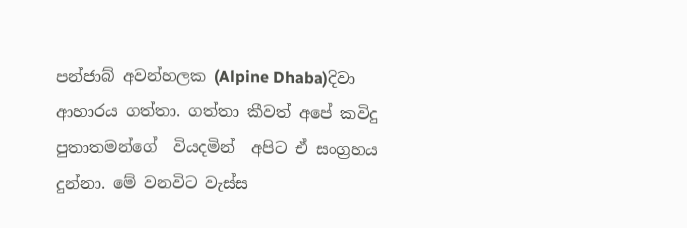පන්ජාබ් අවන්හලක (Alpine Dhaba)දිවා ආහාරය ගත්තා. ගත්තා කීවත් අපේ කවිදු පුතාතමන්ගේ  වියදමින්  අපිට ඒ සංග්‍රහය දුන්නා. මේ වනවිට වැස්ස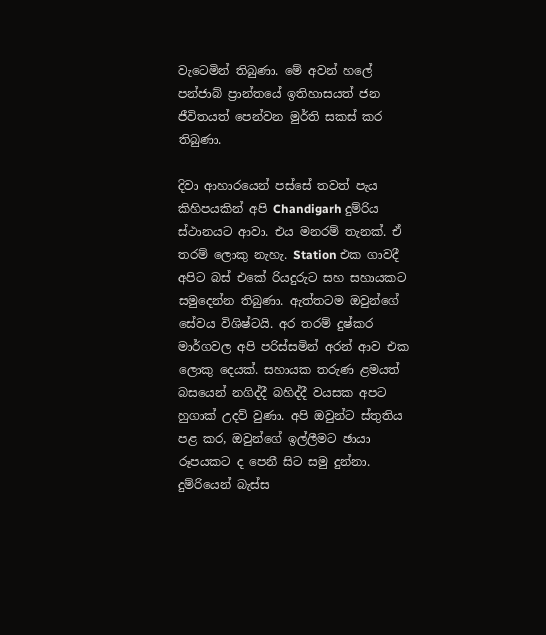වැටෙමින් තිබුණා. මේ අවන් හලේ පන්ජාබ් ප්‍රාන්තයේ ඉතිහාසයත් ජන ජීවිතයත් පෙන්වන මුර්ති සකස් කර තිබුණා.

දිවා ආහාරයෙන් පස්සේ තවත් පැය කිහිපයකින් අපි Chandigarh දුම්රිය ස්ථානයට ආවා. එය මනරම් තැනක්. ඒ තරම් ලොකු නැහැ. Station එක ගාවදී අපිට බස් එකේ රියදුරුට සහ සහායකට සමුදෙන්න තිබුණා. ඇත්තටම ඔවුන්ගේ සේවය විශිෂ්ටයි. අර තරම් දුෂ්කර මාර්ගවල අපි පරිස්සමින් අරන් ආව එක ලොකු දෙයක්. සහායක තරුණ ළමයත් බසයෙන් නගිද්දී බහිද්දී වයසක අපට හුගාක් උදව් වුණා. අපි ඔවුන්ට ස්තුතිය පළ කර, ඔවුන්ගේ ඉල්ලීමට ඡායා රූපයකට ද පෙනී සිට සමු දුන්නා. දුම්රියෙන් බැස්ස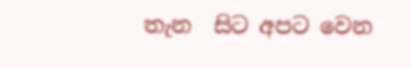තැන  සිට අපට වෙන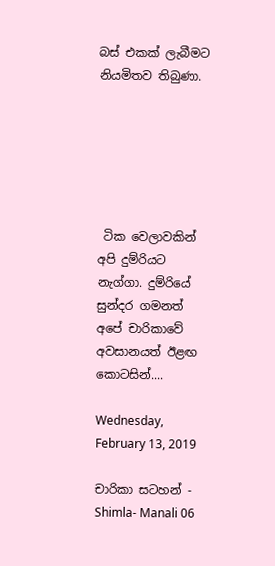බස් එකක් ලැබීමට නියමිතව තිබුණා.






 ටික වෙලාවකින් අපි දුම්රියට නැග්ගා. දුම්රියේ සුන්දර ගමනත් අපේ චාරිකාවේ අවසානයත් ඊළඟ කොටසින්....

Wednesday, February 13, 2019

චාරිකා සටහන් - Shimla- Manali 06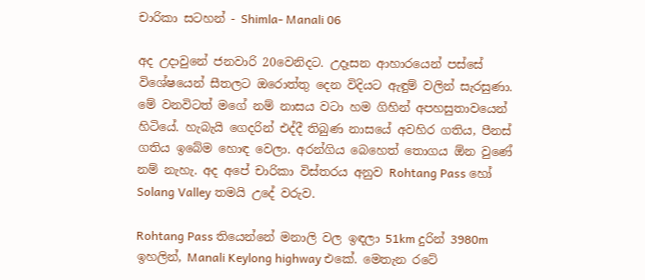චාරිකා සටහන් - Shimla- Manali 06

අද උදාවුනේ ජනවාරි 20වෙනිදට. උදෑසන ආහාරයෙන් පස්සේ විශේෂයෙන් සීතලට ඔරොත්තු දෙන විදියට ඇඳුම් වලින් සැරසුණා. මේ වනවිටත් මගේ නම් නාසය වටා හම ගිහින් අපහසුතාවයෙන් හිටියේ. හැබැයි ගෙදරින් එද්දී තිබුණ නාසයේ අවහිර ගතිය, පීනස් ගතිය ඉබේම හොඳ වෙලා. අරන්ගිය බෙහෙත් තොගය ඕන වුණේ නම් නැහැ. අද අපේ චාරිකා විස්තරය අනුව Rohtang Pass හෝ Solang Valley තමයි උදේ වරුව.

Rohtang Pass තියෙන්නේ මනාලි වල ඉඳලා 51km දුරින් 3980m ඉහලින්, Manali Keylong highway එකේ. මෙතැන රටේ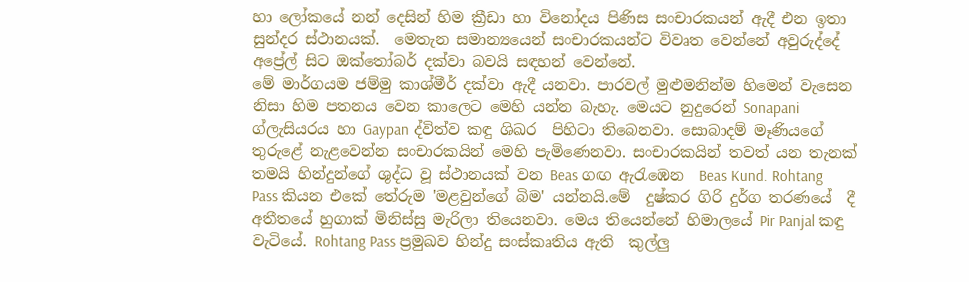හා ලෝකයේ නන් දෙසින් හිම ක්‍රීඩා හා විනෝදය පිණිස සංචාරකයන් ඇදී එන ඉතා සුන්දර ස්ථානයක්.  මෙතැන සමාන්‍යයෙන් සංචාරකයන්ට විවෘත වෙන්නේ අවුරුද්දේ අප්‍රේල් සිට ඔක්තෝබර් දක්වා බවයි සඳහන් වෙන්නේ.
මේ මාර්ගයම ජම්මු කාශ්මීර් දක්වා ඇදී යනවා. පාරවල් මුළුමනින්ම හිමෙන් වැසෙන නිසා හිම පතනය වෙන කාලෙට මෙහි යන්න බැහැ. මෙයට නුදුරෙන් Sonapani ග්ලැසියරය හා Gaypan ද්විත්ව කඳු ශිඛර  පිහිටා තිබෙනවා. සොබාදම් මෑණියගේ තුරුළේ නැළවෙන්න සංචාරකයින් මෙහි පැමිණෙනවා. සංචාරකයින් තවත් යන තැනක් තමයි හින්දුන්ගේ ශුද්ධ වූ ස්ථානයක් වන Beas ගඟ ඇරැඹෙන  Beas Kund. Rohtang Pass කියන එකේ තේරුම 'මළවුන්ගේ බිම' යන්නයි.මේ  දුෂ්කර ගිරි දුර්ග තරණයේ  දී අතීතයේ හුගාක් මිනිස්සු මැරිලා තියෙනවා. මෙය තියෙන්නේ හිමාලයේ Pir Panjal කඳු වැටියේ. Rohtang Pass ප්‍රමුඛව හින්දු සංස්කෘතිය ඇති  කුල්ලු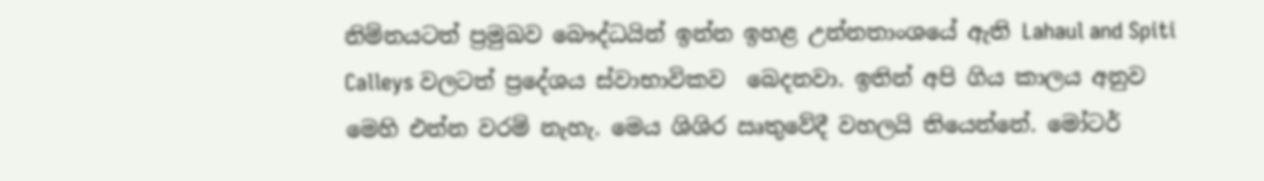නිම්නයටත් ප්‍රමුඛව බෞද්ධයින් ඉන්න ඉහළ උන්නතාංශයේ ඇති Lahaul and Spiti Calleys වලටත් ප්‍රදේශය ස්වාභාවිකව  බෙදනවා. ඉතින් අපි ගිය කාලය අනුව මෙහි එන්න වරම් නැහැ. මෙය ශිශිර ඍතුවේදී වහලයි තියෙන්නේ. මෝටර්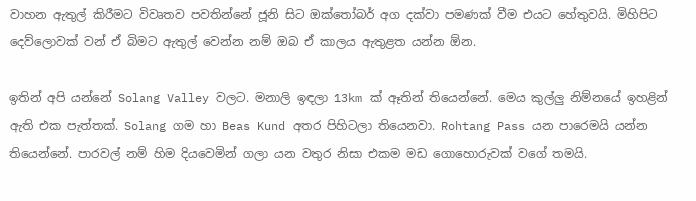වාහන ඇතුල් කිරීමට විවෘතව පවතින්නේ ජූනි සිට ඔක්තෝබර් අග දක්වා පමණක් වීම එයට හේතුවයි. මිහිපිට දෙව්ලොවක් වන් ඒ බිමට ඇතුල් වෙන්න නම් ඔබ ඒ කාලය ඇතුළත යන්න ඕන.

ඉතින් අපි යන්නේ Solang Valley වලට. මනාලි ඉඳලා 13km ක් ඈතින් තියෙන්නේ. මෙය කුල්ලු නිම්නයේ ඉහළින් ඇති එක පැත්තක්. Solang ගම හා Beas Kund අතර පිහිටලා තියෙනවා. Rohtang Pass යන පාරෙමයි යන්න තියෙන්නේ. පාරවල් නම් හිම දියවෙමින් ගලා යන වතුර නිසා එකම මඩ ගොහොරුවක් වගේ තමයි.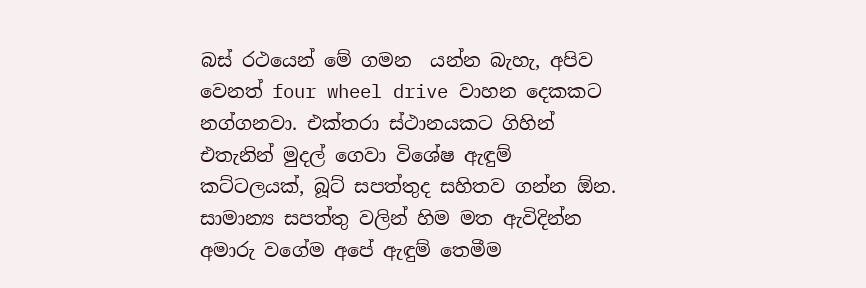බස් රථයෙන් මේ ගමන  යන්න බැහැ, අපිව වෙනත් four wheel drive වාහන දෙකකට නග්ගනවා. එක්තරා ස්ථානයකට ගිහින් එතැනින් මුදල් ගෙවා විශේෂ ඇඳුම් කට්ටලයක්, බූට් සපත්තුද සහිතව ගන්න ඕන. සාමාන්‍ය සපත්තු වලින් හිම මත ඇවිදින්න අමාරු වගේම අපේ ඇඳුම් තෙමීම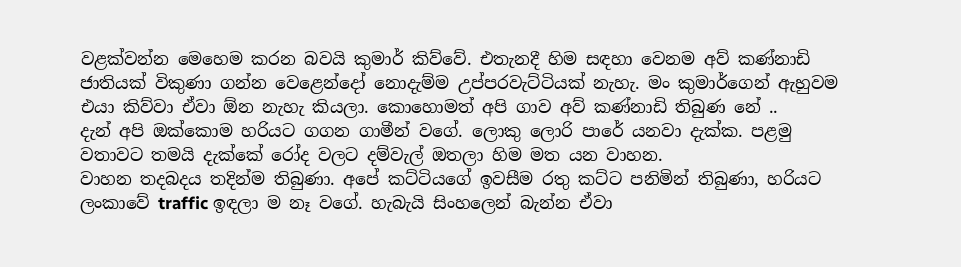වළක්වන්න මෙහෙම කරන බවයි කුමාර් කිව්වේ. එතැනදී හිම සඳහා වෙනම අව් කණ්නාඩි ජාතියක් විකුණා ගන්න වෙළෙන්දෝ නොදැම්ම උප්පරවැට්ටියක් නැහැ. මං කුමාර්ගෙන් ඇහුවම එයා කිව්වා ඒවා ඕන නැහැ කියලා. කොහොමත් අපි ගාව අව් කණ්නාඩි තිබුණ නේ ..
දැන් අපි ඔක්කොම හරියට ගගන ගාමීන් වගේ. ලොකු ලොරි පාරේ යනවා දැක්ක. පළමු වතාවට තමයි දැක්කේ රෝද වලට දම්වැල් ඔතලා හිම මත යන වාහන.
වාහන තදබදය තදින්ම තිබුණා. අපේ කට්ටියගේ ඉවසීම රතු කට්ට පනිමින් තිබුණා, හරියට ලංකාවේ traffic ඉඳලා ම නෑ වගේ. හැබැයි සිංහලෙන් බැන්න ඒවා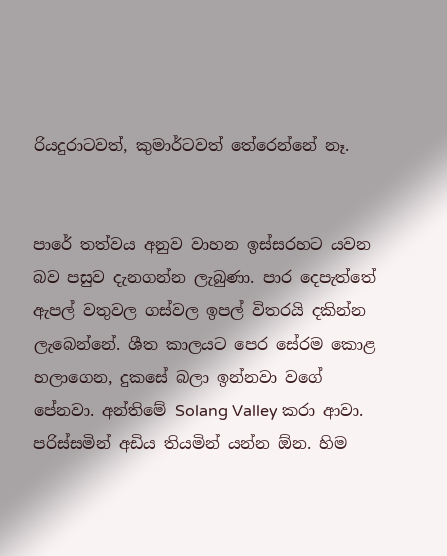රියදුරාටවත්, කුමාර්ටවත් තේරෙන්නේ නෑ.


පාරේ තත්වය අනුව වාහන ඉස්සරහට යවන බව පසුව දැනගන්න ලැබුණා. පාර දෙපැත්තේ ඇපල් වතුවල ගස්වල ඉපල් විතරයි දකින්න ලැබෙන්නේ. ශීත කාලයට පෙර සේරම කොළ හලාගෙන, දුකසේ බලා ඉන්නවා වගේ පේනවා. අන්තිමේ Solang Valley කරා ආවා. පරිස්සමින් අඩිය තියමින් යන්න ඕන. හිම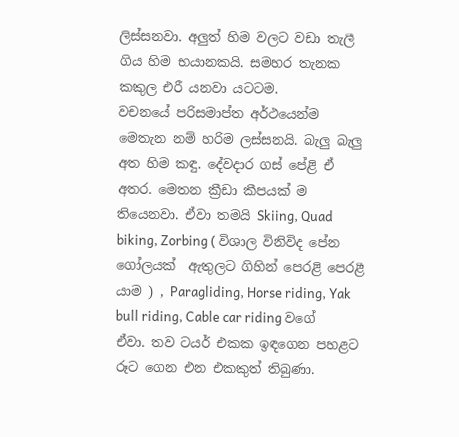ලිස්සනවා. අලුත් හිම වලට වඩා තැලී ගිය හිම භයානකයි. සමහර තැනක කකුල එරී යනවා යටටම.
වචනයේ පරිසමාප්ත අර්ථයෙන්ම මෙතැන නම් හරිම ලස්සනයි. බැලු බැලු අත හිම කඳු. දේවදාර ගස් පේළි ඒ අතර. මෙතන ක්‍රීඩා කීපයක් ම තියෙනවා. ඒවා තමයි Skiing, Quad biking, Zorbing ( විශාල විනිවිද පේන ගෝලයක්  ඇතුලට ගිහින් පෙරළි පෙරළී යාම ) , Paragliding, Horse riding, Yak bull riding, Cable car riding වගේ ඒවා. තව ටයර් එකක ඉඳගෙන පහළට රූට ගෙන එන එකකුත් තිබුණා.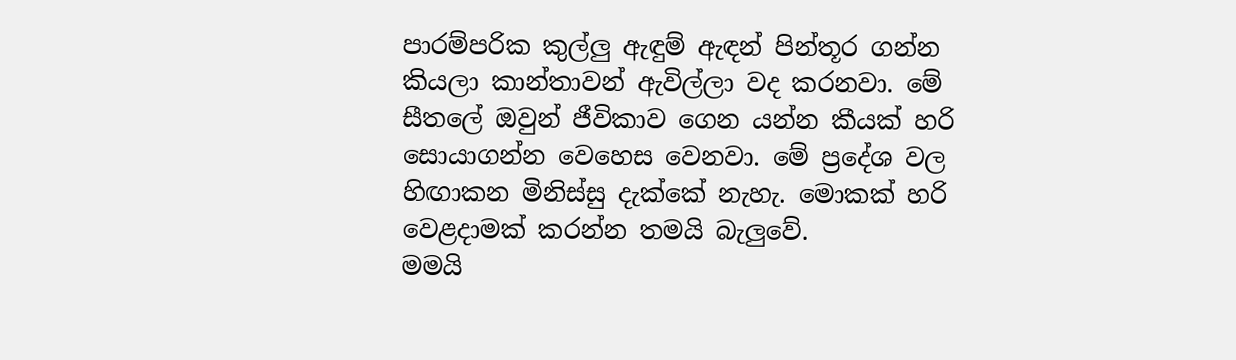පාරම්පරික කුල්ලු ඇඳුම් ඇඳන් පින්තූර ගන්න කියලා කාන්තාවන් ඇවිල්ලා වද කරනවා. මේ සීතලේ ඔවුන් ජීවිකාව ගෙන යන්න කීයක් හරි සොයාගන්න වෙහෙස වෙනවා. මේ ප්‍රදේශ වල හිඟාකන මිනිස්සු දැක්කේ නැහැ. මොකක් හරි වෙළදාමක් කරන්න තමයි බැලුවේ.
මමයි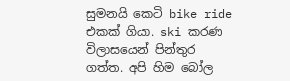සුමනයි කෙටි bike ride එකක් ගියා. ski කරණ විලාසයෙන් පින්තුර ගත්ත. අපි හිම බෝල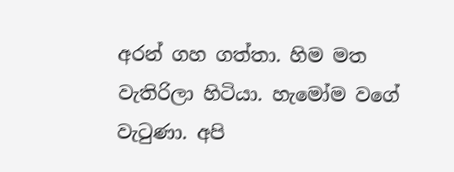අරන් ගහ ගත්තා. හිම මත වැතිරිලා හිටියා. හැමෝම වගේ වැටුණා. අපි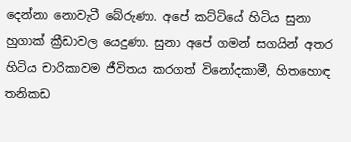දෙන්නා නොවැටී බේරුණා. අපේ කට්ටියේ හිටිය සුනා හුගාක් ක්‍රීඩාවල යෙදුණා. සුනා අපේ ගමන් සගයින් අතර හිටිය චාරිකාවම ජීවිතය කරගත් විනෝදකාමී, හිතහොඳ තනිකඩ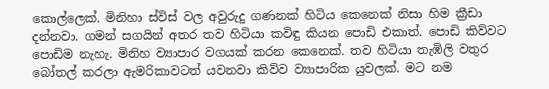කොල්ලෙක්. මිනිහා ස්විස් වල අවුරුදු ගණනක් හිටිය කෙනෙක් නිසා හිම ක්‍රීඩා දන්නවා. ගමන් සගයින් අතර තව හිටියා කවිඳු කියන පොඩි එකාත්. පොඩි කිව්වට පොඩිම නැහැ. මිනිහ ව්‍යාපාර වගයක් කරන කෙනෙක්. තව හිටියා තැඹිලි වතුර බෝතල් කරලා ඇමරිකාවටත් යවනවා කිව්ව ව්‍යාපාරික යුවලක්. මට නම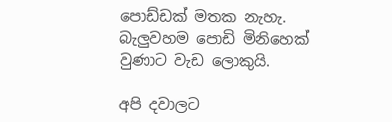පොඩ්ඩක් මතක නැහැ. බැලුවහම පොඩි මිනිහෙක් වුණාට වැඩ ලොකුයි.

අපි දවාලට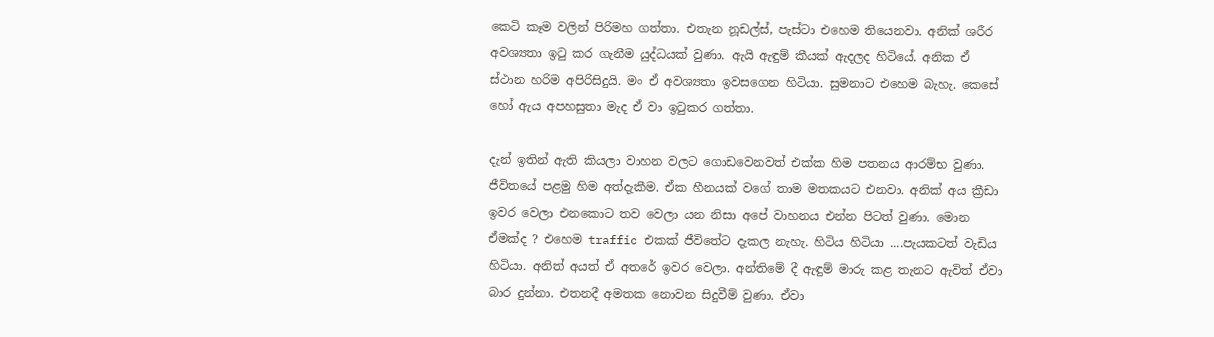කෙටි කෑම වලින් පිරිමහ ගත්තා. එතැන නූඩල්ස්, පැස්ටා එහෙම තියෙනවා. අනික් ශරීර අවශ්‍යතා ඉටු කර ගැනීම යුද්ධයක් වුණා. ඇයි ඇඳුම් කීයක් ඇදලද හිටියේ. අනික ඒ ස්ථාන හරිම අපිරිසිදුයි. මං ඒ අවශ්‍යතා ඉවසගෙන හිටියා. සුමනාට එහෙම බැහැ. කෙසේ හෝ ඇය අපහසුතා මැද ඒ වා ඉටුකර ගත්තා.

දැන් ඉතින් ඇති කියලා වාහන වලට ගොඩවෙනවත් එක්ක හිම පතනය ආරම්භ වුණා. ජීවිතයේ පළමු හිම අත්දැකීම. ඒක හීනයක් වගේ තාම මතකයට එනවා. අනික් අය ක්‍රීඩා ඉවර වෙලා එනකොට තව වෙලා යන නිසා අපේ වාහනය එන්න පිටත් වුණා. මොන ඒමක්ද ? එහෙම traffic එකක් ජීවිතේට දැකල නැහැ. හිටිය හිටියා ....පැයකටත් වැඩිය හිටියා. අනිත් අයත් ඒ අතරේ ඉවර වෙලා. අන්තිමේ දී ඇඳුම් මාරු කළ තැනට ඇවිත් ඒවා බාර දුන්නා. එතනදී අමතක නොවන සිදුවීම් වුණා. ඒවා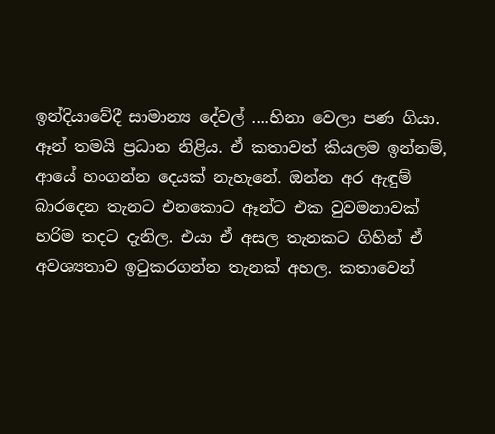ඉන්දියාවේදී සාමාන්‍ය දේවල් ....හිනා වෙලා පණ ගියා. ඈන් තමයි ප්‍රධාන නිළිය. ඒ කතාවත් කියලම ඉන්නම්, ආයේ හංගන්න දෙයක් නැහැනේ. ඔන්න අර ඇඳුම් බාරදෙන තැනට එනකොට ඈන්ට එක වුවමනාවක් හරිම තදට දැනිල. එයා ඒ අසල තැනකට ගිහින් ඒ අවශ්‍යතාව ඉටුකරගන්න තැනක් අහල. කතාවෙන්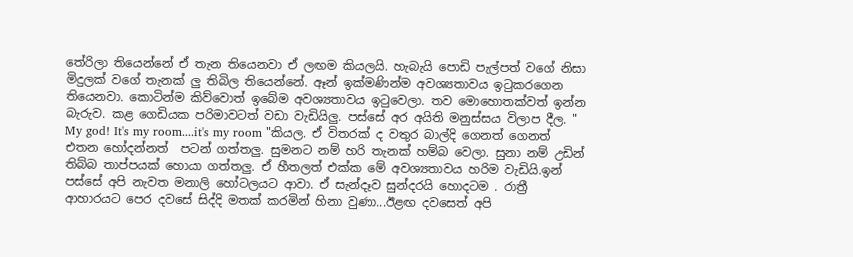තේරිලා තියෙන්නේ ඒ තැන තියෙනවා ඒ ලඟම කියලයි. හැබැයි පොඩි පැල්පත් වගේ නිසා මිදුලක් වගේ තැනක් ලු තිබිල තියෙන්නේ. ඈන් ඉක්මණින්ම අවශ්‍යතාවය ඉටුකරගෙන තියෙනවා. කොටින්ම කිව්වොත් ඉබේම අවශ්‍යතාවය ඉටුවෙලා. තව මොහොතක්වත් ඉන්න බැරුව. කළ ගෙඩියක පරිමාවටත් වඩා වැඩියිලු. පස්සේ අර අයිති මනුස්සය විලාප දීල. " My god! It's my room....it's my room "කියල. ඒ විතරක් ද වතුර බාල්දි ගෙනත් ගෙනත් එතන හෝදන්නත්  පටන් ගත්තලු. සුමනට නම් හරි තැනක් හම්බ වෙලා. සුනා නම් උඩින් තිබ්බ තාප්පයක් හොයා ගත්තලු. ඒ හීතලත් එක්ක මේ අවශ්‍යතාවය හරිම වැඩියි.ඉන් පස්සේ අපි නැවත මනාලි හෝටලයට ආවා. ඒ සැන්දෑව සුන්දරයි හොදටම . රාත්‍රී ආහාරයට පෙර දවසේ සිද්දි මතක් කරමින් හිනා වුණා...ඊළඟ දවසෙත් අපි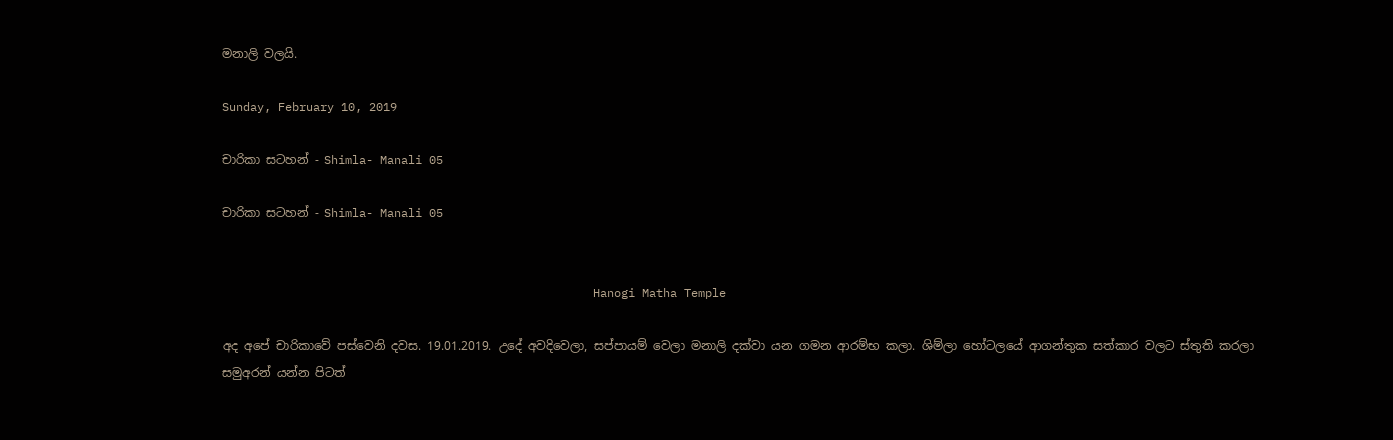මනාලි වලයි.

Sunday, February 10, 2019

චාරිකා සටහන් - Shimla- Manali 05

චාරිකා සටහන් - Shimla- Manali 05


                                                     Hanogi Matha Temple

අද අපේ චාරිකාවේ පස්වෙනි දවස. 19.01.2019. උදේ අවදිවෙලා, සප්පායම් වෙලා මනාලි දක්වා යන ගමන ආරම්භ කලා. ශිම්ලා හෝටලයේ ආගන්තුක සත්කාර වලට ස්තුති කරලා සමුඅරන් යන්න පිටත්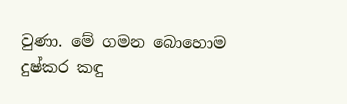වුණා. මේ ගමන බොහොම දුෂ්කර කඳු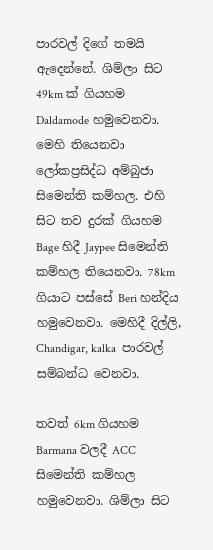පාරවල් දිගේ තමයි ඇදෙන්නේ. ශිම්ලා සිට 49km ක් ගියහම Daldamode හමුවෙනවා. මෙහි තියෙනවා ලෝකප්‍රසිද්ධ අම්බුජා සිමෙන්ති කම්හල. එහි සිට තව දුරක් ගියහම Bage හිදී Jaypee සිමෙන්ති කම්හල තියෙනවා. 78km ගියාට පස්සේ Beri හන්දිය හමුවෙනවා. මෙහිදී දිල්ලි, Chandigar, kalka  පාරවල් සම්බන්ධ වෙනවා.

තවත් 6km ගියහම Barmana වලදී ACC සිමෙන්ති කම්හල හමුවෙනවා. ශිම්ලා සිට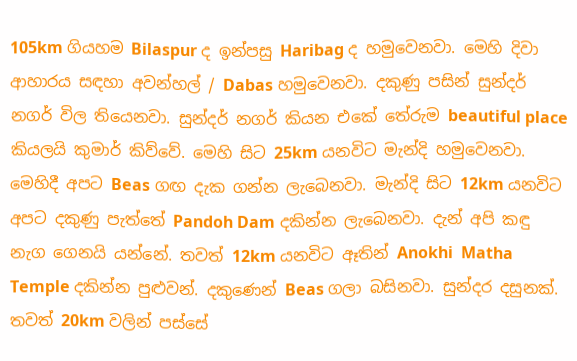105km ගියහම Bilaspur ද ඉන්පසු Haribag ද හමුවෙනවා. මෙහි දිවා ආහාරය සඳහා අවන්හල් / Dabas හමුවෙනවා. දකුණු පසින් සුන්දර් නගර් විල තියෙනවා. සුන්දර් නගර් කියන එකේ තේරුම beautiful place කියලයි කුමාර් කිව්වේ. මෙහි සිට 25km යනවිට මැන්දි හමුවෙනවා. මෙහිදී අපට Beas ගඟ දැක ගන්න ලැබෙනවා. මැන්දි සිට 12km යනවිට අපට දකුණු පැත්තේ Pandoh Dam දකින්න ලැබෙනවා. දැන් අපි කඳු නැග ගෙනයි යන්නේ. තවත් 12km යනවිට ඈතින් Anokhi  Matha Temple දකින්න පුළුවන්. දකුණෙන් Beas ගලා බසිනවා. සුන්දර දසුනක්. තවත් 20km වලින් පස්සේ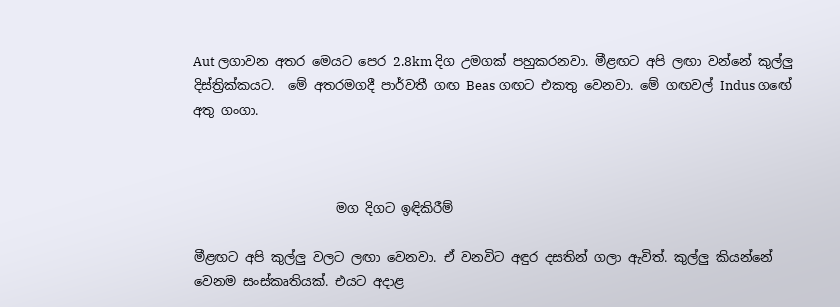Aut ලගාවන අතර මෙයට පෙර 2.8km දිග උමගක් පහුකරනවා. මීළඟට අපි ලඟා වන්නේ කුල්ලු දිස්ත්‍රික්කයට.  මේ අතරමගදී පාර්වතී ගඟ Beas ගඟට එකතු වෙනවා. මේ ගඟවල් Indus ගඟේ අතු ගංගා.



                      මග දිගට ඉඳිකිරීම්

මීළඟට අපි කුල්ලු වලට ලඟා වෙනවා. ඒ වනවිට අඳුර දසතින් ගලා ඇවිත්. කුල්ලු කියන්නේ වෙනම සංස්කෘතියක්. එයට අදාළ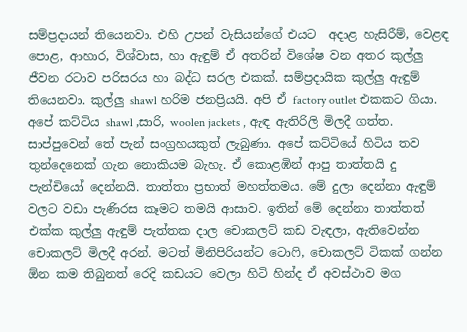සම්ප්‍රදායන් තියෙනවා. එහි උපන් වැසියන්ගේ එයට  අදාළ හැසිරීම්, වෙළඳ පොළ, ආහාර, විශ්වාස, හා ඇඳුම් ඒ අතරින් විශේෂ වන අතර කුල්ලු ජීවන රටාව පරිසරය හා බද්ධ සරල එකක්. සම්ප්‍රදායික කුල්ලු ඇඳුම් තියෙනවා. කුල්ලු shawl හරිම ජනප්‍රියයි. අපි ඒ factory outlet එකකට ගියා. අපේ කට්ටිය shawl ,සාරි, woolen jackets , ඇඳ ඇතිරිලි මිලදී ගත්ත. සාප්පුවෙන් තේ පැන් සංග්‍රහයකුත් ලැබුණා. අපේ කට්ටියේ හිටිය තව තුන්දෙනෙක් ගැන නොකියම බැහැ. ඒ කොළඹින් ආපු තාත්තයි දු පැන්චියෝ දෙන්නයි. තාත්තා ප්‍රභාත් මහත්තමය. මේ දුලා දෙන්නා ඇඳුම් වලට වඩා පැණිරස කෑමට තමයි ආසාව. ඉතින් මේ දෙන්නා තාත්තත් එක්ක කුල්ලු ඇඳුම් පැත්තක දාල චොකලට් කඩ වැඳලා, ඇතිවෙන්න චොකලට් මිලදී අරන්. මටත් මිනිපිරියන්ට ටොෆි, චොකලට් ටිකක් ගන්න ඕන කම තිබුනත් රෙදි කඩයට වෙලා හිටි හින්ද ඒ අවස්ථාව මග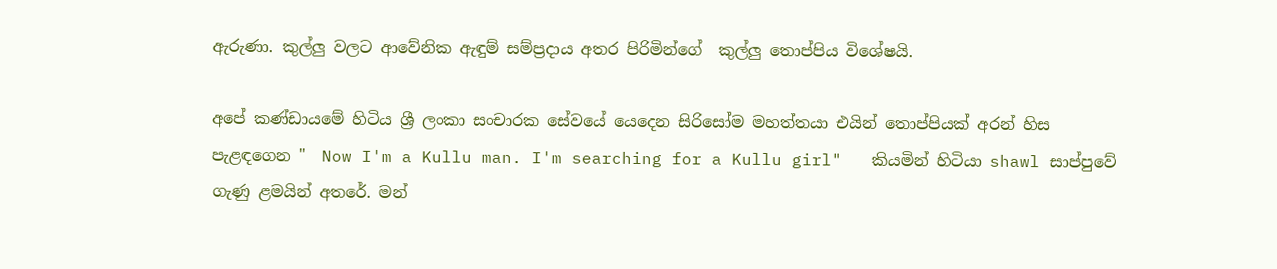ඇරුණා. කුල්ලු වලට ආවේනික ඇඳුම් සම්ප්‍රදාය අතර පිරිමින්ගේ  කුල්ලු තොප්පිය විශේෂයි.

අපේ කණ්ඩායමේ හිටිය ශ්‍රී ලංකා සංචාරක සේවයේ යෙදෙන සිරිසෝම මහත්තයා එයින් තොප්පියක් අරන් හිස පැළඳගෙන "  Now I'm a Kullu man. I'm searching for a Kullu girl"   කියමින් හිටියා shawl සාප්පුවේ ගැණු ළමයින් අතරේ. මන්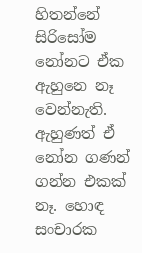හිතන්නේ සිරිසෝම නෝනට ඒක ඇහුනෙ නෑ වෙන්නැති. ඇහුණත් ඒ නෝන ගණන් ගන්න එකක් නෑ. හොඳ සංචාරක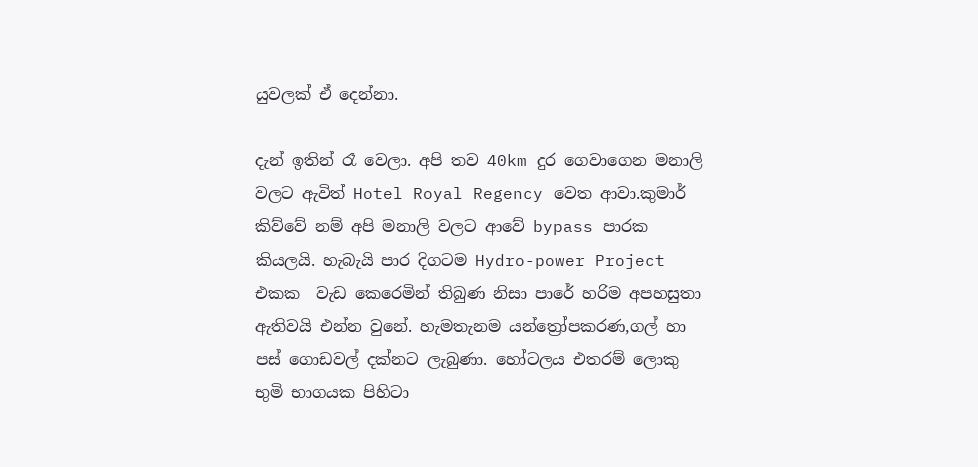යුවලක් ඒ දෙන්නා.

දැන් ඉතින් රෑ වෙලා. අපි තව 40km දුර ගෙවාගෙන මනාලි වලට ඇවිත් Hotel Royal Regency වෙත ආවා.කුමාර් කිව්වේ නම් අපි මනාලි වලට ආවේ bypass පාරක කියලයි. හැබැයි පාර දිගටම Hydro-power Project එකක  වැඩ කෙරෙමින් තිබුණ නිසා පාරේ හරිම අපහසුතා ඇතිවයි එන්න වුනේ. හැමතැනම යන්ත්‍රෝපකරණ,ගල් හා පස් ගොඩවල් දක්නට ලැබුණා. හෝටලය එතරම් ලොකු භුමි භාගයක පිහිටා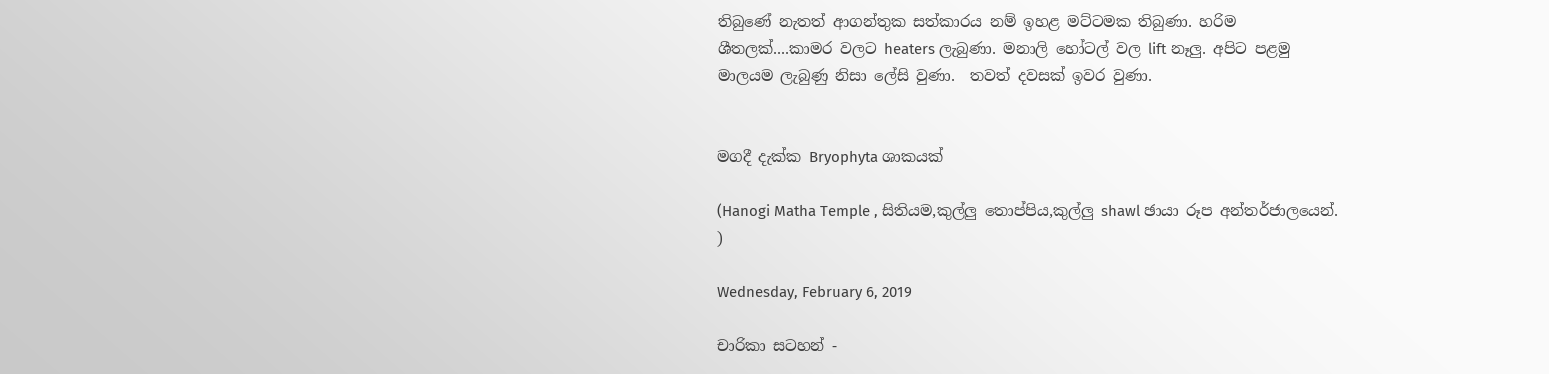තිබුණේ නැතත් ආගන්තුක සත්කාරය නම් ඉහළ මට්ටමක තිබුණා. හරිම ශීතලක්....කාමර වලට heaters ලැබුණා. මනාලි හෝටල් වල lift නෑලු. අපිට පළමු මාලයම ලැබුණු නිසා ලේසි වුණා.  තවත් දවසක් ඉවර වුණා.


මගදී දැක්ක Bryophyta ශාකයක්

(Hanogi Matha Temple , සිතියම,කුල්ලු තොප්පිය,කුල්ලු shawl ඡායා රූප අන්තර්ජාලයෙන්. )

Wednesday, February 6, 2019

චාරිකා සටහන් -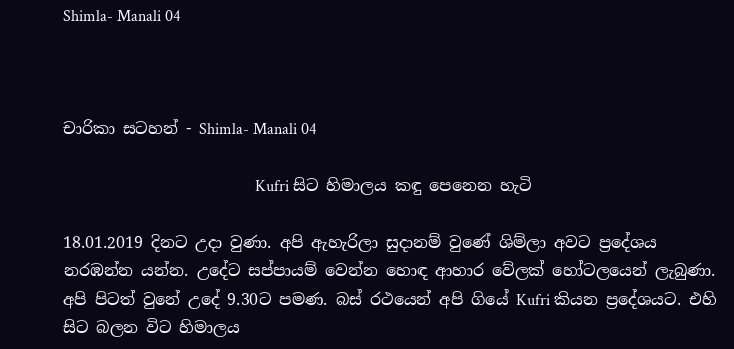Shimla- Manali 04



චාරිකා සටහන් - Shimla- Manali 04

                                                Kufri සිට හිමාලය කඳු පෙනෙන හැටි

18.01.2019 දිනට උදා වුණා. අපි ඇහැරිලා සුදානම් වුණේ ශිම්ලා අවට ප්‍රදේශය නරඹන්න යන්න. උදේට සප්පායම් වෙන්න හොඳ ආහාර වේලක් හෝටලයෙන් ලැබුණා. අපි පිටත් වුනේ උදේ 9.30ට පමණ. බස් රථයෙන් අපි ගියේ Kufri කියන ප්‍රදේශයට. එහි සිට බලන විට හිමාලය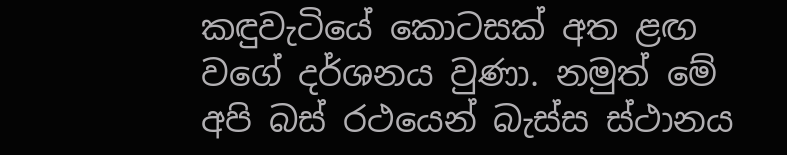කඳුවැටියේ කොටසක් අත ළඟ වගේ දර්ශනය වුණා. නමුත් මේ අපි බස් රථයෙන් බැස්ස ස්ථානය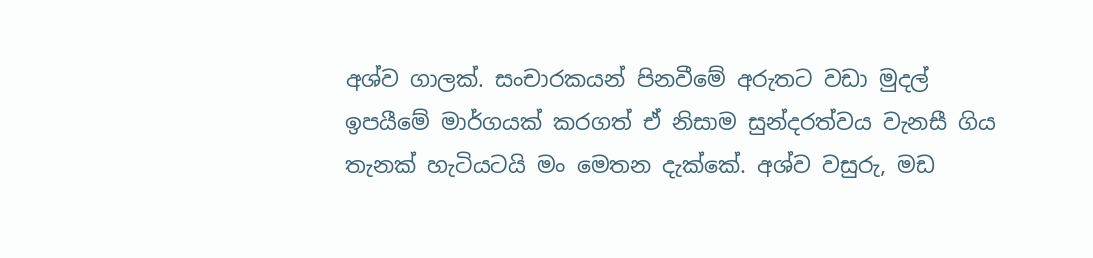අශ්ව ගාලක්. සංචාරකයන් පිනවීමේ අරුතට වඩා මුදල් ඉපයීමේ මාර්ගයක් කරගත් ඒ නිසාම සුන්දරත්වය වැනසී ගිය තැනක් හැටියටයි මං මෙතන දැක්කේ. අශ්ව වසුරු, මඩ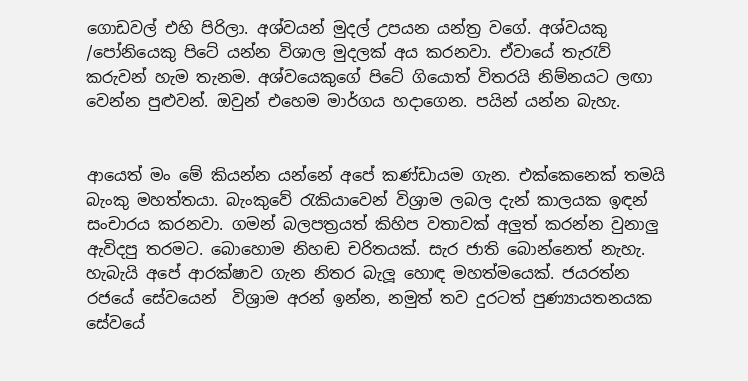ගොඩවල් එහි පිරිලා. අශ්වයන් මුදල් උපයන යන්ත්‍ර වගේ. අශ්වයකු /පෝනියෙකු පිටේ යන්න විශාල මුදලක් අය කරනවා. ඒවායේ තැරැව් කරුවන් හැම තැනම. අශ්වයෙකුගේ පිටේ ගියොත් විතරයි නිම්නයට ලඟා වෙන්න පුළුවන්. ඔවුන් එහෙම මාර්ගය හදාගෙන. පයින් යන්න බැහැ.


ආයෙත් මං මේ කියන්න යන්නේ අපේ කණ්ඩායම ගැන. එක්කෙනෙක් තමයි බැංකු මහත්තයා. බැංකුවේ රැකියාවෙන් විශ්‍රාම ලබල දැන් කාලයක ඉඳන් සංචාරය කරනවා. ගමන් බලපත්‍රයත් කිහිප වතාවක් අලුත් කරන්න වුනාලු ඇවිදපු තරමට. බොහොම නිහඬ චරිතයක්. සැර ජාති බොන්නෙත් නැහැ. හැබැයි අපේ ආරක්ෂාව ගැන නිතර බැලූ හොඳ මහත්මයෙක්. ජයරත්න  රජයේ සේවයෙන්  විශ්‍රාම අරන් ඉන්න, නමුත් තව දුරටත් පුණ්‍යායතනයක සේවයේ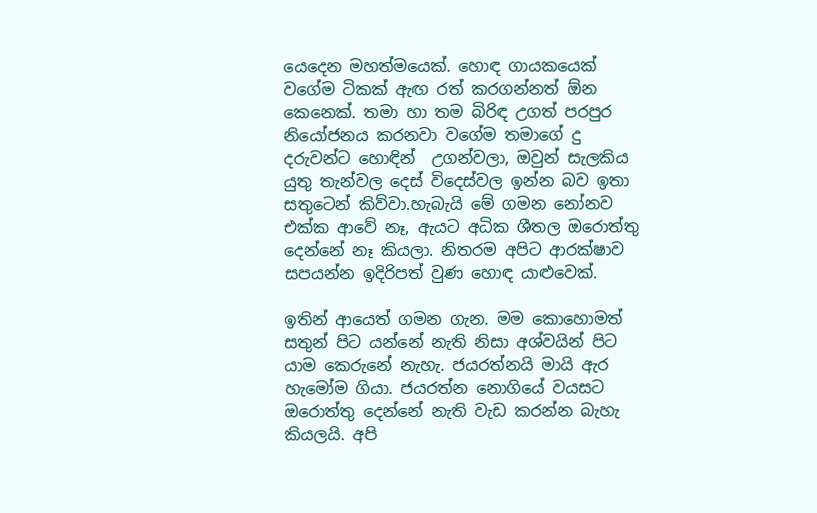යෙදෙන මහත්මයෙක්. හොඳ ගායකයෙක් වගේම ටිකක් ඇඟ රත් කරගන්නත් ඕන කෙනෙක්. තමා හා තම බිරිඳ උගත් පරපුර නියෝජනය කරනවා වගේම තමාගේ දු දරුවන්ට හොඳින්  උගන්වලා, ඔවුන් සැලකිය යුතු තැන්වල දෙස් විදෙස්වල ඉන්න බව ඉතා සතුටෙන් කිව්වා.හැබැයි මේ ගමන නෝනව එක්ක ආවේ නෑ, ඇයට අධික ශීතල ඔරොත්තු දෙන්නේ නෑ කියලා. නිතරම අපිට ආරක්ෂාව සපයන්න ඉදිරිපත් වුණ හොඳ යාළුවෙක්.

ඉතින් ආයෙත් ගමන ගැන. මම කොහොමත් සතුන් පිට යන්නේ නැති නිසා අශ්වයින් පිට යාම කෙරුනේ නැහැ. ජයරත්නයි මායි ඇර හැමෝම ගියා. ජයරත්න නොගියේ වයසට ඔරොත්තු දෙන්නේ නැති වැඩ කරන්න බැහැ කියලයි. අපි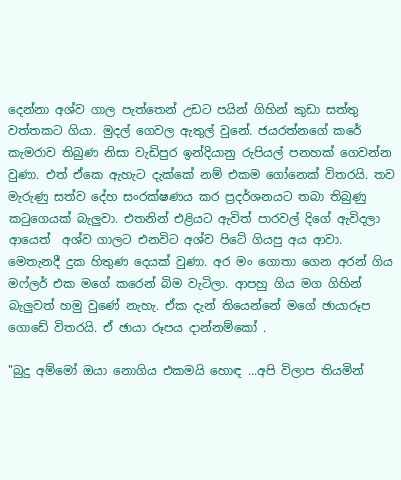දෙන්නා අශ්ව ගාල පැත්තෙන් උඩට පයින් ගිහින් කුඩා සත්තු වත්තකට ගියා. මුදල් ගෙවල ඇතුල් වුනේ. ජයරත්නගේ කරේ කැමරාව තිබුණ නිසා වැඩිපුර ඉන්දියානු රුපියල් පනහක් ගෙවන්න වුණා. එත් ඒකෙ ඇහැට දැක්කේ නම් එකම ගෝනෙක් විතරයි. තව මැරුණු සත්ව දේහ සංරක්ෂණය කර ප්‍රදර්ශනයට තබා තිබුණු කටුගෙයක් බැලුවා. එතනින් එළියට ඇවිත් පාරවල් දිගේ ඇවිදලා ආයෙත්  අශ්ව ගාලට එනවිට අශ්ව පිටේ ගියපු අය ආවා. මෙතැනදී දුක හිතුණ දෙයක් වුණා. අර මං ගොතා ගෙන අරන් ගිය මෆ්ලර් එක මගේ කරෙන් බිම වැටිලා. ආපහු ගිය මග ගිහින් බැලුවත් හමු වුණේ නැහැ. ඒක දැන් තියෙන්නේ මගේ ඡායාරූප ගොඩේ විතරයි. ඒ ඡායා රූපය දාන්නම්කෝ .

"බුදු අම්මෝ ඔයා නොගිය එකමයි හොඳ ...අපි විලාප තියමින්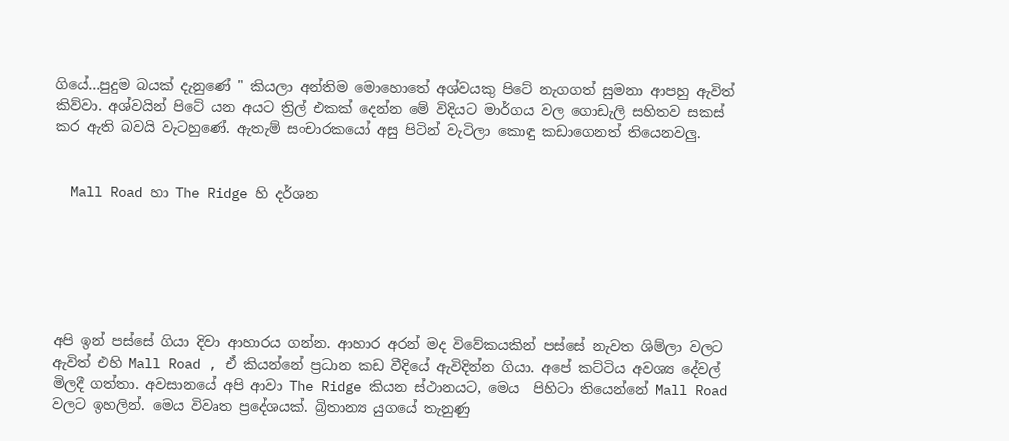ගියේ...පුදුම බයක් දැනුණේ " කියලා අන්තිම මොහොතේ අශ්වයකු පිටේ නැගගත් සුමනා ආපහු ඇවිත් කිව්වා. අශ්වයින් පිටේ යන අයට ත්‍රිල් එකක් දෙන්න මේ විදියට මාර්ගය වල ගොඩැලි සහිතව සකස් කර ඇති බවයි වැටහුණේ. ඇතැම් සංචාරකයෝ අසු පිටින් වැටිලා කොඳු කඩාගෙනත් තියෙනවලු.


  Mall Road හා The Ridge හි දර්ශන






අපි ඉන් පස්සේ ගියා දිවා ආහාරය ගන්න. ආහාර අරන් මද විවේකයකින් පස්සේ නැවත ශිම්ලා වලට ඇවිත් එහි Mall Road , ඒ කියන්නේ ප්‍රධාන කඩ වීදියේ ඇවිදින්න ගියා. අපේ කට්ටිය අවශ්‍ය දේවල් මිලදී ගත්තා. අවසානයේ අපි ආවා The Ridge කියන ස්ථානයට, මෙය  පිහිටා තියෙන්නේ Mall Road වලට ඉහලින්. මෙය විවෘත ප්‍රදේශයක්. බ්‍රිතාන්‍ය යුගයේ තැනුණු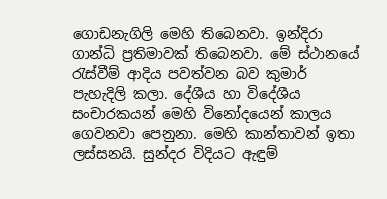ගොඩනැගිලි මෙහි තිබෙනවා. ඉන්දිරා ගාන්ධි ප්‍රතිමාවක් තිබෙනවා. මේ ස්ථානයේ රැස්වීම් ආදිය පවත්වන බව කුමාර් පැහැදිලි කලා. දේශීය හා විදේශීය සංචාරකයන් මෙහි විනෝදයෙන් කාලය ගෙවනවා පෙනුනා. මෙහි කාන්තාවන් ඉතා ලස්සනයි. සුන්දර විදියට ඇඳුම්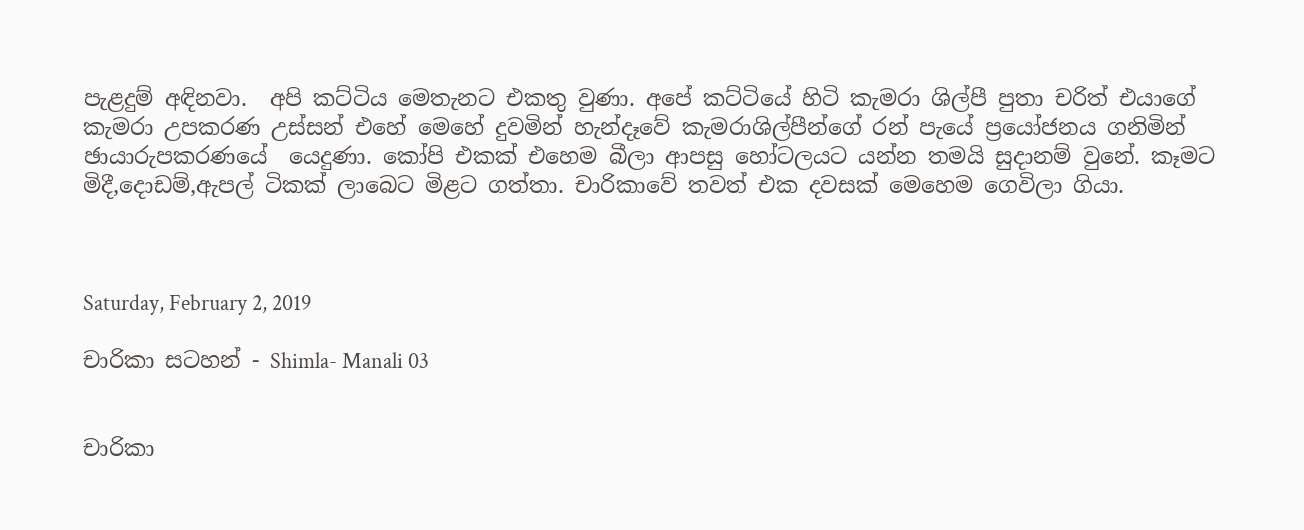පැළදුම් අඳිනවා.  අපි කට්ටිය මෙතැනට එකතු වුණා. අපේ කට්ටියේ හිටි කැමරා ශිල්පී පුතා චරිත් එයාගේ කැමරා උපකරණ උස්සන් එහේ මෙහේ දුවමින් හැන්දෑවේ කැමරාශිල්පීන්ගේ රන් පැයේ ප්‍රයෝජනය ගනිමින් ඡායාරුපකරණයේ  යෙදුණා. කෝපි එකක් එහෙම බීලා ආපසු හෝටලයට යන්න තමයි සුදානම් වුනේ. කෑමට මිදී,දොඩම්,ඇපල් ටිකක් ලාබෙට මිළට ගත්තා. චාරිකාවේ තවත් එක දවසක් මෙහෙම ගෙවිලා ගියා.



Saturday, February 2, 2019

චාරිකා සටහන් - Shimla- Manali 03


චාරිකා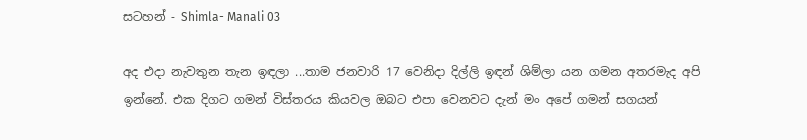සටහන් - Shimla- Manali 03

අද එදා නැවතුන තැන ඉඳලා ...තාම ජනවාරි 17 වෙනිදා දිල්ලි ඉඳන් ශිම්ලා යන ගමන අතරමැද අපි ඉන්නේ. එක දිගට ගමන් විස්තරය කියවල ඔබට එපා වෙනවට දැන් මං අපේ ගමන් සගයන්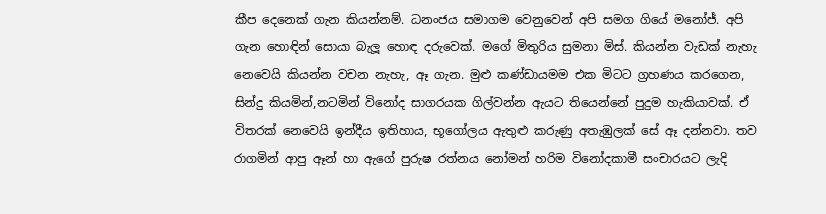කීප දෙනෙක් ගැන කියන්නම්. ධනංජය සමාගම වෙනුවෙන් අපි සමග ගියේ මනෝජ්. අපි ගැන හොඳින් සොයා බැලූ හොඳ දරුවෙක්. මගේ මිතුරිය සුමනා මිස්. කියන්න වැඩක් නැහැ නෙවෙයි කියන්න වචන නැහැ, ඈ ගැන. මුළු කණ්ඩායමම එක මිටට ග්‍රහණය කරගෙන, සින්දු කියමින්,නටමින් විනෝද සාගරයක ගිල්වන්න ඇයට තියෙන්නේ පුදුම හැකියාවක්. ඒ විතරක් නෙවෙයි ඉන්දීය ඉතිහාය, භූගෝලය ඇතුළු කරුණු අතැඹුලක් සේ ඈ දන්නවා. තව රාගමින් ආපු ඈන් හා ඇගේ පුරුෂ රත්නය නෝමන් හරිම විනෝදකාමී සංචාරයට ලැදි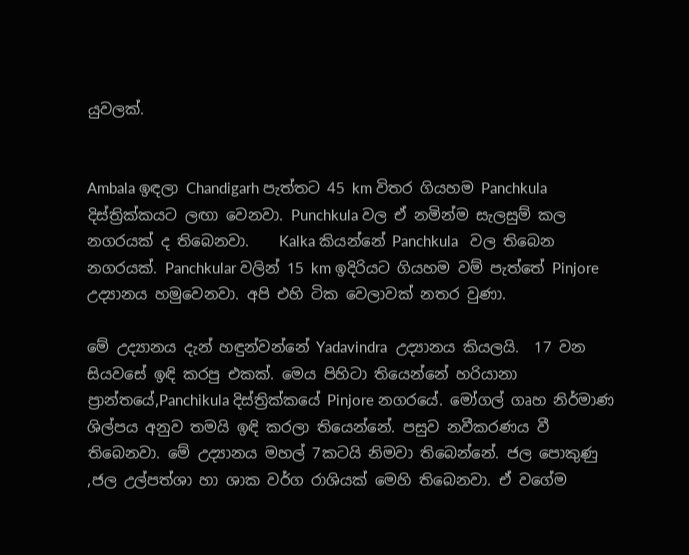යුවලක්.


Ambala ඉඳලා Chandigarh පැත්තට 45 km විතර ගියහම Panchkula දිස්ත්‍රික්කයට ලඟා වෙනවා. Punchkula වල ඒ නමින්ම සැලසුම් කල නගරයක් ද තිබෙනවා.    Kalka කියන්නේ Panchkula   වල තිබෙන නගරයක්. Panchkular වලින් 15 km ඉදිරියට ගියහම වම් පැත්තේ Pinjore උද්‍යානය හමුවෙනවා. අපි එහි ටික වෙලාවක් නතර වුණා.

මේ උද්‍යානය දැන් හඳුන්වන්නේ Yadavindra  උද්‍යානය කියලයි.  17 වන සියවසේ ඉඳි කරපු එකක්. මෙය පිහිටා තියෙන්නේ හරියානා ප්‍රාන්තයේ,Panchikula දිස්ත්‍රික්කයේ Pinjore නගරයේ. මෝගල් ගෘහ නිර්මාණ ශිල්පය අනුව තමයි ඉඳි කරලා තියෙන්නේ. පසුව නවීකරණය වී තිබෙනවා. මේ උද්‍යානය මහල් 7කටයි නිමවා තිබෙන්නේ. ජල පොකුණු ,ජල උල්පත්ශා හා ශාක වර්ග රාශියක් මෙහි තිබෙනවා. ඒ වගේම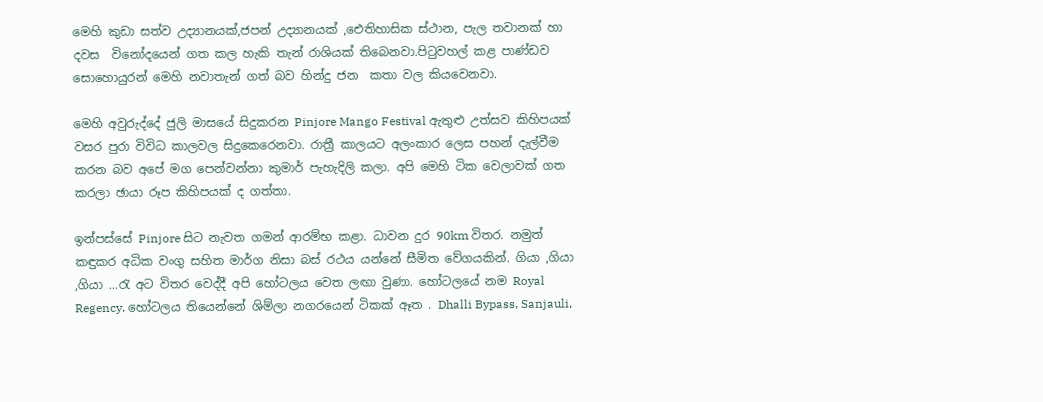මෙහි කුඩා සත්ව උද්‍යානයක්,ජපන් උද්‍යානයක් ,ඓතිහාසික ස්ථාන, පැල තවානක් හා දවස  විනෝදයෙන් ගත කල හැකි තැන් රාශියක් තිබෙනවා.පිටුවහල් කළ පාණ්ඩව සොහොයුරන් මෙහි නවාතැන් ගත් බව හින්දු ජන  කතා වල කියවෙනවා.

මෙහි අවුරුද්දේ ජුලි මාසයේ සිදුකරන Pinjore Mango Festival ඇතුළු උත්සව කිහිපයක් වසර පුරා විවිධ කාලවල සිදුකෙරෙනවා. රාත්‍රී කාලයට අලංකාර ලෙස පහන් දැල්වීම කරන බව අපේ මග පෙන්වන්නා කුමාර් පැහැදිලි කලා. අපි මෙහි ටික වෙලාවක් ගත කරලා ඡායා රූප කිහිපයක් ද ගත්තා.

ඉන්පස්සේ Pinjore සිට නැවත ගමන් ආරම්භ කළා. ධාවන දුර 90km විතර. නමුත් කඳුකර අධික වංගු සහිත මාර්ග නිසා බස් රථය යන්නේ සීමිත වේගයකින්. ගියා ,ගියා ,ගියා ...රැ අට විතර වෙද්දී අපි හෝටලය වෙත ලඟා වුණා. හෝටලයේ නම Royal Regency. හෝටලය තියෙන්නේ ශිම්ලා නගරයෙන් ටිකක් ඈත . Dhalli Bypass, Sanjauli,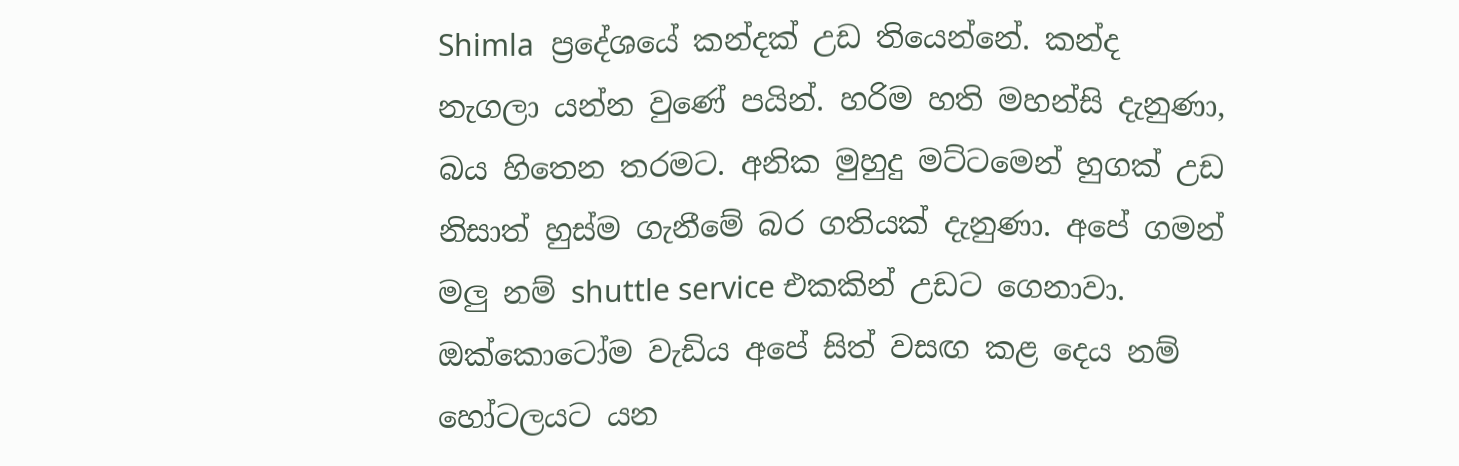Shimla  ප්‍රදේශයේ කන්දක් උඩ තියෙන්නේ. කන්ද නැගලා යන්න වුණේ පයින්. හරිම හති මහන්සි දැනුණා, බය හිතෙන තරමට. අනික මුහුදු මට්ටමෙන් හුගක් උඩ නිසාත් හුස්ම ගැනීමේ බර ගතියක් දැනුණා. අපේ ගමන් මලු නම් shuttle service එකකින් උඩට ගෙනාවා. ඔක්කොටෝම වැඩිය අපේ සිත් වසඟ කළ දෙය නම් හෝටලයට යන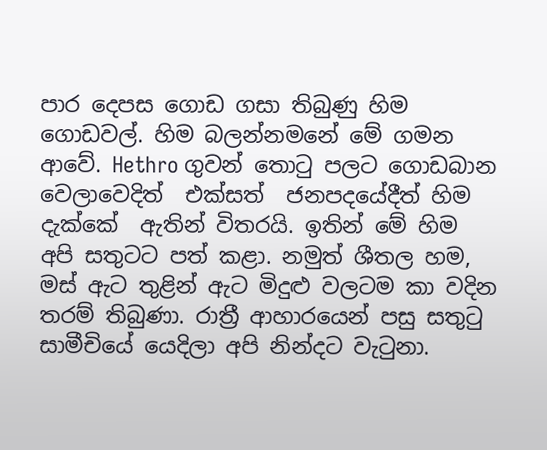පාර දෙපස ගොඩ ගසා තිබුණු හිම ගොඩවල්. හිම බලන්නමනේ මේ ගමන ආවේ. Hethro ගුවන් තොටු පලට ගොඩබාන වෙලාවෙදිත්  එක්සත්  ජනපදයේදීත් හිම දැක්කේ  ඇතින් විතරයි. ඉතින් මේ හිම අපි සතුටට පත් කළා. නමුත් ශීතල හම, මස් ඇට තුළින් ඇට මිදුළු වලටම කා වදින තරම් තිබුණා. රාත්‍රී ආහාරයෙන් පසු සතුටු සාමීචියේ යෙදිලා අපි නින්දට වැටුනා.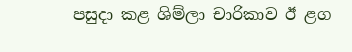පසුදා කළ ශිම්ලා චාරිකාව ඊ ළග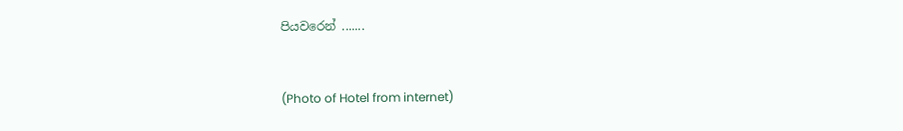පියවරෙන් .......


(Photo of Hotel from internet)